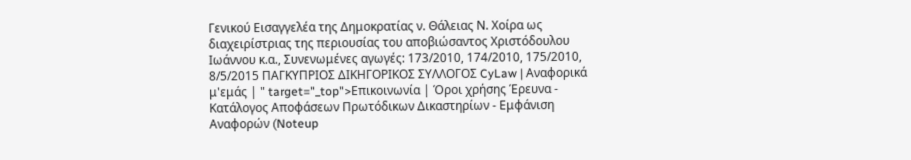Γενικού Εισαγγελέα της Δημοκρατίας ν. Θάλειας Ν. Χοίρα ως διαχειρίστριας της περιουσίας του αποβιώσαντος Χριστόδουλου Ιωάννου κ.α., Συνενωμένες αγωγές: 173/2010, 174/2010, 175/2010, 8/5/2015 ΠΑΓΚΥΠΡΙΟΣ ΔΙΚΗΓΟΡΙΚΟΣ ΣΥΛΛΟΓΟΣ CyLaw | Αναφορικά μ'εμάς | " target="_top">Επικοινωνία | Όροι χρήσης Έρευνα - Κατάλογος Αποφάσεων Πρωτόδικων Δικαστηρίων - Εμφάνιση Αναφορών (Noteup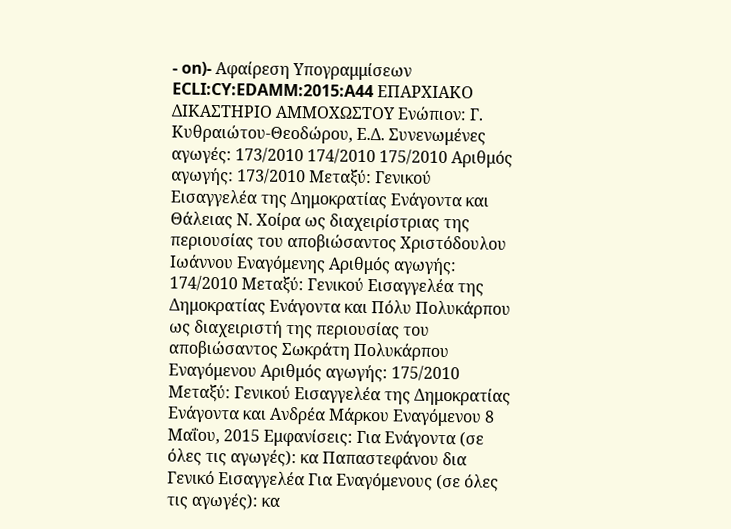- on)- Αφαίρεση Υπογραμμίσεων ECLI:CY:EDAMM:2015:A44 ΕΠΑΡΧΙΑΚΟ ΔΙΚΑΣΤΗΡΙΟ ΑΜΜΟΧΩΣΤΟΥ Ενώπιον: Γ. Κυθραιώτου-Θεοδώρου, Ε.Δ. Συνενωμένες αγωγές: 173/2010 174/2010 175/2010 Αριθμός αγωγής: 173/2010 Μεταξύ: Γενικού Εισαγγελέα της Δημοκρατίας Ενάγοντα και Θάλειας Ν. Χοίρα ως διαχειρίστριας της περιουσίας του αποβιώσαντος Χριστόδουλου Ιωάννου Εναγόμενης Αριθμός αγωγής: 174/2010 Μεταξύ: Γενικού Εισαγγελέα της Δημοκρατίας Ενάγοντα και Πόλυ Πολυκάρπου ως διαχειριστή της περιουσίας του αποβιώσαντος Σωκράτη Πολυκάρπου Εναγόμενου Αριθμός αγωγής: 175/2010 Μεταξύ: Γενικού Εισαγγελέα της Δημοκρατίας Ενάγοντα και Ανδρέα Μάρκου Εναγόμενου 8 Μαΐου, 2015 Εμφανίσεις: Για Ενάγοντα (σε όλες τις αγωγές): κα Παπαστεφάνου δια Γενικό Εισαγγελέα Για Εναγόμενους (σε όλες τις αγωγές): κα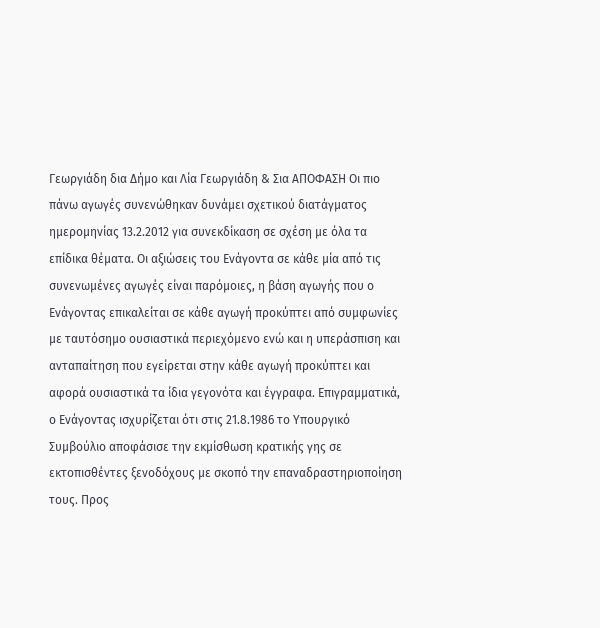Γεωργιάδη δια Δήμο και Λία Γεωργιάδη & Σια ΑΠΟΦΑΣΗ Οι πιο πάνω αγωγές συνενώθηκαν δυνάμει σχετικού διατάγματος ημερομηνίας 13.2.2012 για συνεκδίκαση σε σχέση με όλα τα επίδικα θέματα. Οι αξιώσεις του Ενάγοντα σε κάθε μία από τις συνενωμένες αγωγές είναι παρόμοιες, η βάση αγωγής που ο Ενάγοντας επικαλείται σε κάθε αγωγή προκύπτει από συμφωνίες με ταυτόσημο ουσιαστικά περιεχόμενο ενώ και η υπεράσπιση και ανταπαίτηση που εγείρεται στην κάθε αγωγή προκύπτει και αφορά ουσιαστικά τα ίδια γεγονότα και έγγραφα. Επιγραμματικά, ο Ενάγοντας ισχυρίζεται ότι στις 21.8.1986 το Υπουργικό Συμβούλιο αποφάσισε την εκμίσθωση κρατικής γης σε εκτοπισθέντες ξενοδόχους με σκοπό την επαναδραστηριοποίηση τους. Προς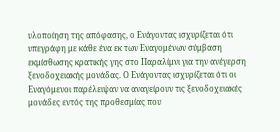υλοποίηση της απόφασης, ο Ενάγοντας ισχυρίζεται ότι υπεγράφη με κάθε ένα εκ των Εναγομένων σύμβαση εκμίσθωσης κρατικής γης στο Παραλίμνι για την ανέγερση ξενοδοχειακής μονάδας. Ο Ενάγοντας ισχυρίζεται ότι οι Εναγόμενοι παρέλειψαν να αναγείρουν τις ξενοδοχειακές μονάδες εντός της προθεσμίας που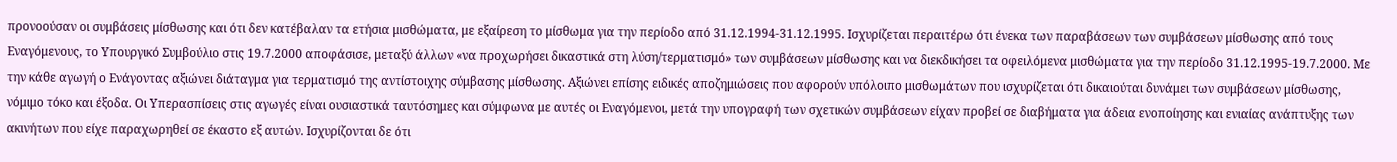προνοούσαν οι συμβάσεις μίσθωσης και ότι δεν κατέβαλαν τα ετήσια μισθώματα, με εξαίρεση το μίσθωμα για την περίοδο από 31.12.1994-31.12.1995. Ισχυρίζεται περαιτέρω ότι ένεκα των παραβάσεων των συμβάσεων μίσθωσης από τους Εναγόμενους, το Υπουργικό Συμβούλιο στις 19.7.2000 αποφάσισε, μεταξύ άλλων «να προχωρήσει δικαστικά στη λύση/τερματισμό» των συμβάσεων μίσθωσης και να διεκδικήσει τα οφειλόμενα μισθώματα για την περίοδο 31.12.1995-19.7.2000. Με την κάθε αγωγή ο Ενάγοντας αξιώνει διάταγμα για τερματισμό της αντίστοιχης σύμβασης μίσθωσης. Αξιώνει επίσης ειδικές αποζημιώσεις που αφορούν υπόλοιπο μισθωμάτων που ισχυρίζεται ότι δικαιούται δυνάμει των συμβάσεων μίσθωσης, νόμιμο τόκο και έξοδα. Οι Υπερασπίσεις στις αγωγές είναι ουσιαστικά ταυτόσημες και σύμφωνα με αυτές οι Εναγόμενοι, μετά την υπογραφή των σχετικών συμβάσεων είχαν προβεί σε διαβήματα για άδεια ενοποίησης και ενιαίας ανάπτυξης των ακινήτων που είχε παραχωρηθεί σε έκαστο εξ αυτών. Ισχυρίζονται δε ότι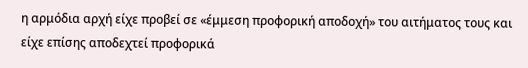η αρμόδια αρχή είχε προβεί σε «έμμεση προφορική αποδοχή» του αιτήματος τους και είχε επίσης αποδεχτεί προφορικά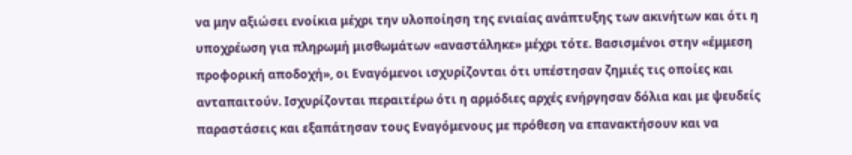να μην αξιώσει ενοίκια μέχρι την υλοποίηση της ενιαίας ανάπτυξης των ακινήτων και ότι η υποχρέωση για πληρωμή μισθωμάτων «αναστάληκε» μέχρι τότε. Βασισμένοι στην «έμμεση προφορική αποδοχή», οι Εναγόμενοι ισχυρίζονται ότι υπέστησαν ζημιές τις οποίες και ανταπαιτούν. Ισχυρίζονται περαιτέρω ότι η αρμόδιες αρχές ενήργησαν δόλια και με ψευδείς παραστάσεις και εξαπάτησαν τους Εναγόμενους με πρόθεση να επανακτήσουν και να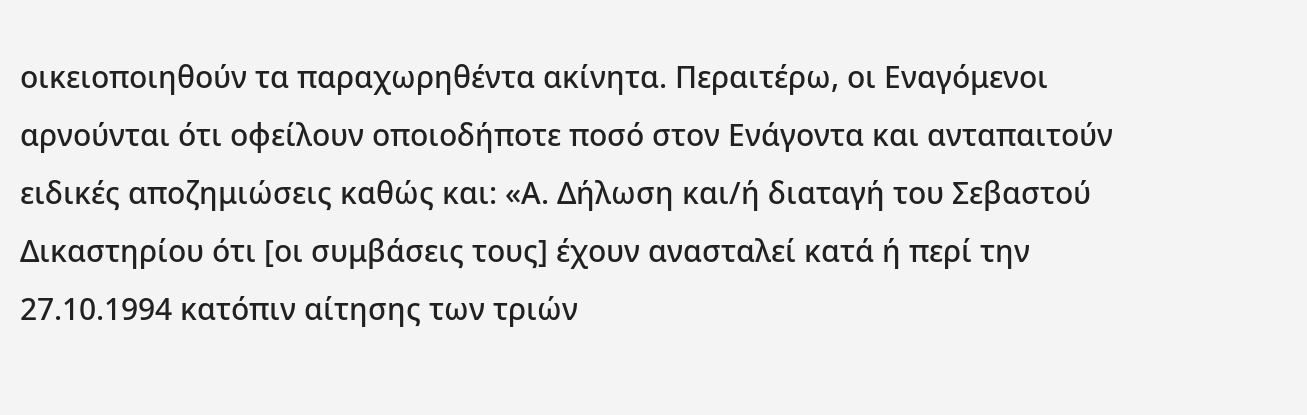οικειοποιηθούν τα παραχωρηθέντα ακίνητα. Περαιτέρω, οι Εναγόμενοι αρνούνται ότι οφείλουν οποιοδήποτε ποσό στον Ενάγοντα και ανταπαιτούν ειδικές αποζημιώσεις καθώς και: «Α. Δήλωση και/ή διαταγή του Σεβαστού Δικαστηρίου ότι [οι συμβάσεις τους] έχουν ανασταλεί κατά ή περί την 27.10.1994 κατόπιν αίτησης των τριών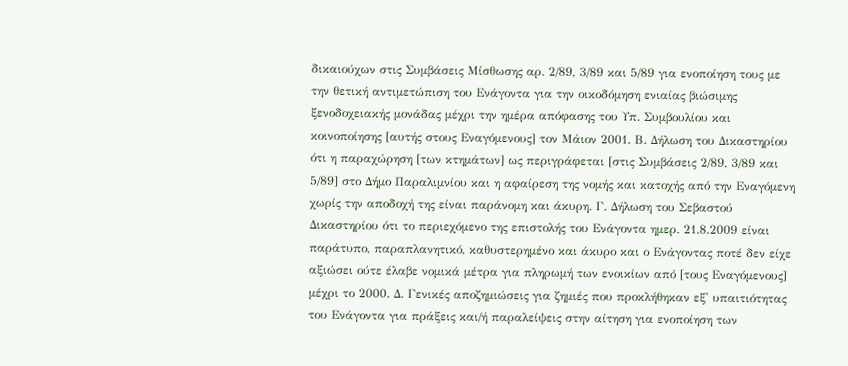δικαιούχων στις Συμβάσεις Μίσθωσης αρ. 2/89, 3/89 και 5/89 για ενοποίηση τους με την θετική αντιμετώπιση του Ενάγοντα για την οικοδόμηση ενιαίας βιώσιμης ξενοδοχειακής μονάδας μέχρι την ημέρα απόφασης του Υπ. Συμβουλίου και κοινοποίησης [αυτής στους Εναγόμενους] τον Μάιον 2001. Β. Δήλωση του Δικαστηρίου ότι η παραχώρηση [των κτημάτων] ως περιγράφεται [στις Συμβάσεις 2/89, 3/89 και 5/89] στο Δήμο Παραλιμνίου και η αφαίρεση της νομής και κατοχής από την Εναγόμενη χωρίς την αποδοχή της είναι παράνομη και άκυρη. Γ. Δήλωση του Σεβαστού Δικαστηρίου ότι το περιεχόμενο της επιστολής του Ενάγοντα ημερ. 21.8.2009 είναι παράτυπο, παραπλανητικό, καθυστερημένο και άκυρο και ο Ενάγοντας ποτέ δεν είχε αξιώσει ούτε έλαβε νομικά μέτρα για πληρωμή των ενοικίων από [τους Εναγόμενους] μέχρι το 2000. Δ. Γενικές αποζημιώσεις για ζημιές που προκλήθηκαν εξ' υπαιτιότητας του Ενάγοντα για πράξεις και/ή παραλείψεις στην αίτηση για ενοποίηση των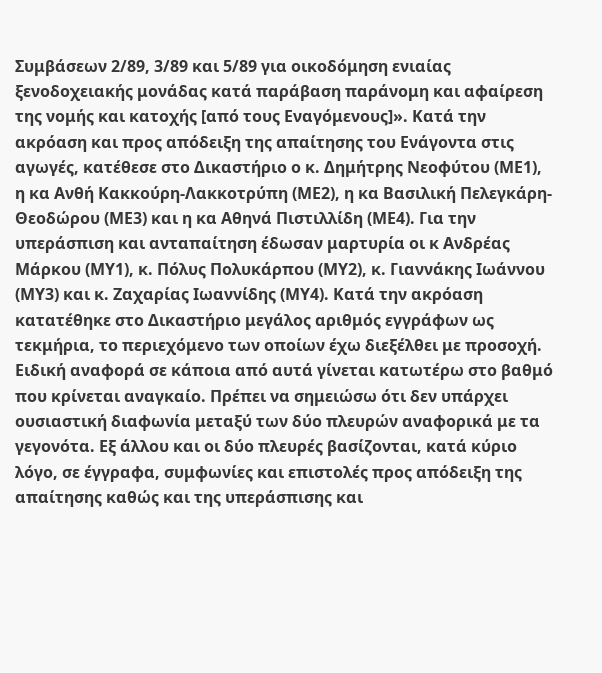Συμβάσεων 2/89, 3/89 και 5/89 για οικοδόμηση ενιαίας ξενοδοχειακής μονάδας κατά παράβαση παράνομη και αφαίρεση της νομής και κατοχής [από τους Εναγόμενους]». Κατά την ακρόαση και προς απόδειξη της απαίτησης του Ενάγοντα στις αγωγές, κατέθεσε στο Δικαστήριο ο κ. Δημήτρης Νεοφύτου (ΜΕ1), η κα Ανθή Κακκούρη-Λακκοτρύπη (ΜΕ2), η κα Βασιλική Πελεγκάρη-Θεοδώρου (ΜΕ3) και η κα Αθηνά Πιστιλλίδη (ΜΕ4). Για την υπεράσπιση και ανταπαίτηση έδωσαν μαρτυρία οι κ Ανδρέας Μάρκου (ΜΥ1), κ. Πόλυς Πολυκάρπου (ΜΥ2), κ. Γιαννάκης Ιωάννου (ΜΥ3) και κ. Ζαχαρίας Ιωαννίδης (ΜΥ4). Κατά την ακρόαση κατατέθηκε στο Δικαστήριο μεγάλος αριθμός εγγράφων ως τεκμήρια, το περιεχόμενο των οποίων έχω διεξέλθει με προσοχή. Ειδική αναφορά σε κάποια από αυτά γίνεται κατωτέρω στο βαθμό που κρίνεται αναγκαίο. Πρέπει να σημειώσω ότι δεν υπάρχει ουσιαστική διαφωνία μεταξύ των δύο πλευρών αναφορικά με τα γεγονότα. Εξ άλλου και οι δύο πλευρές βασίζονται, κατά κύριο λόγο, σε έγγραφα, συμφωνίες και επιστολές προς απόδειξη της απαίτησης καθώς και της υπεράσπισης και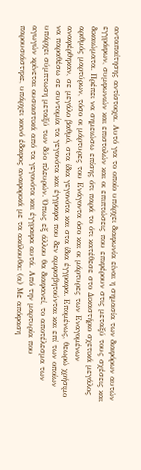ανταπαίτησης αντίστοιχα. Αυτό για το οποίο υπάρχει διαφωνία είναι η σημασία των διαφόρων αυτών εγγράφων, συμφωνιών και επιστολών και οι επιπτώσεις που επιφέρουν στις μεταξύ τους σχέσεις και δικαιώματα. Πρέπει να σημειώσω επίσης ότι παρά το ότι κατέθεσε στο Δικαστήριο σχετικά μεγάλος αριθμός μαρτύρων, τόσο οι μάρτυρες του Ενάγοντα όσο και οι μάρτυρες των Εναγομένων αναφέρθηκαν, σε μεγάλο βαθμό, στα ίδια γεγονότα και στα ίδια έγγραφα. Επομένως, θεωρώ χρήσιμο να παραθέσω σε συντομία τα γεγονότα και έγγραφα που δεν αμφισβητούνται και επί των οποίων υπάρχει σύμπτωση μεταξύ των δύο πλευρών. Όπως εξ άλλου θα διαφανεί, το αποτέλεσμα των αγωγών κρίνεται ουσιαστικά από τα γεγονότα και έγγραφα αυτά. Από την μαρτυρία που παρουσιάστηκε, υπάρχει κοινό έδαφος αναφορικά με τα ακόλουθα: (α) Με απόφαση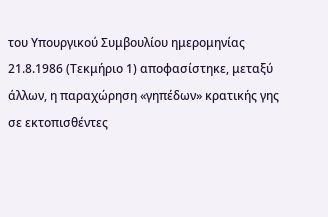του Υπουργικού Συμβουλίου ημερομηνίας 21.8.1986 (Τεκμήριο 1) αποφασίστηκε, μεταξύ άλλων, η παραχώρηση «γηπέδων» κρατικής γης σε εκτοπισθέντες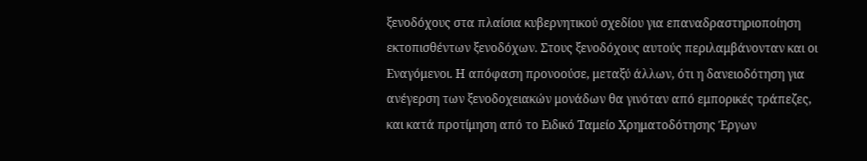ξενοδόχους στα πλαίσια κυβερνητικού σχεδίου για επαναδραστηριοποίηση εκτοπισθέντων ξενοδόχων. Στους ξενοδόχους αυτούς περιλαμβάνονταν και οι Εναγόμενοι. Η απόφαση προνοούσε, μεταξύ άλλων, ότι η δανειοδότηση για ανέγερση των ξενοδοχειακών μονάδων θα γινόταν από εμπορικές τράπεζες, και κατά προτίμηση από το Ειδικό Ταμείο Χρηματοδότησης Έργων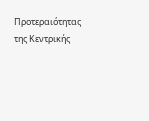Προτεραιότητας της Κεντρικής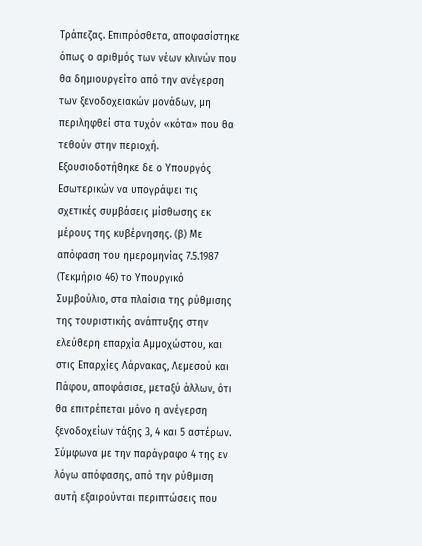Τράπεζας. Επιπρόσθετα, αποφασίστηκε όπως ο αριθμός των νέων κλινών που θα δημιουργείτο από την ανέγερση των ξενοδοχειακών μονάδων, μη περιληφθεί στα τυχόν «κότα» που θα τεθούν στην περιοχή. Εξουσιοδοτήθηκε δε ο Υπουργός Εσωτερικών να υπογράψει τις σχετικές συμβάσεις μίσθωσης εκ μέρους της κυβέρνησης. (β) Με απόφαση του ημερομηνίας 7.5.1987 (Τεκμήριο 46) το Υπουργικό Συμβούλιο, στα πλαίσια της ρύθμισης της τουριστικής ανάπτυξης στην ελεύθερη επαρχία Αμμοχώστου, και στις Επαρχίες Λάρνακας, Λεμεσού και Πάφου, αποφάσισε, μεταξύ άλλων, ότι θα επιτρέπεται μόνο η ανέγερση ξενοδοχείων τάξης 3, 4 και 5 αστέρων. Σύμφωνα με την παράγραφο 4 της εν λόγω απόφασης, από την ρύθμιση αυτή εξαιρούνται περιπτώσεις που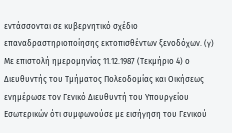εντάσσονται σε κυβερνητικό σχέδιο επαναδραστηριοποίησης εκτοπισθέντων ξενοδόχων. (γ) Με επιστολή ημερομηνίας 11.12.1987 (Τεκμήριο 4) ο Διευθυντής του Τμήματος Πολεοδομίας και Οικήσεως ενημέρωσε τον Γενικό Διευθυντή του Υπουργείου Εσωτερικών ότι συμφωνούσε με εισήγηση του Γενικού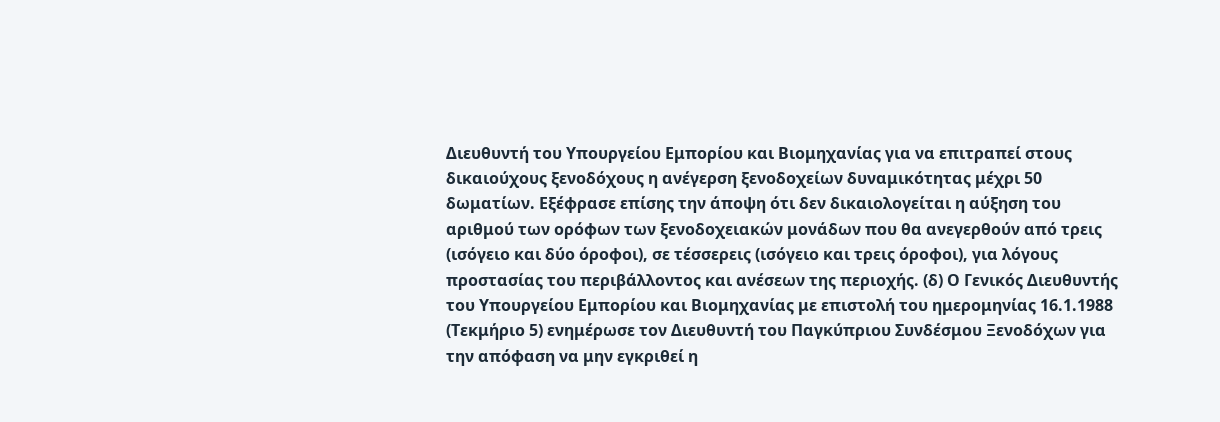Διευθυντή του Υπουργείου Εμπορίου και Βιομηχανίας για να επιτραπεί στους δικαιούχους ξενοδόχους η ανέγερση ξενοδοχείων δυναμικότητας μέχρι 50 δωματίων. Εξέφρασε επίσης την άποψη ότι δεν δικαιολογείται η αύξηση του αριθμού των ορόφων των ξενοδοχειακών μονάδων που θα ανεγερθούν από τρεις (ισόγειο και δύο όροφοι), σε τέσσερεις (ισόγειο και τρεις όροφοι), για λόγους προστασίας του περιβάλλοντος και ανέσεων της περιοχής. (δ) Ο Γενικός Διευθυντής του Υπουργείου Εμπορίου και Βιομηχανίας με επιστολή του ημερομηνίας 16.1.1988 (Τεκμήριο 5) ενημέρωσε τον Διευθυντή του Παγκύπριου Συνδέσμου Ξενοδόχων για την απόφαση να μην εγκριθεί η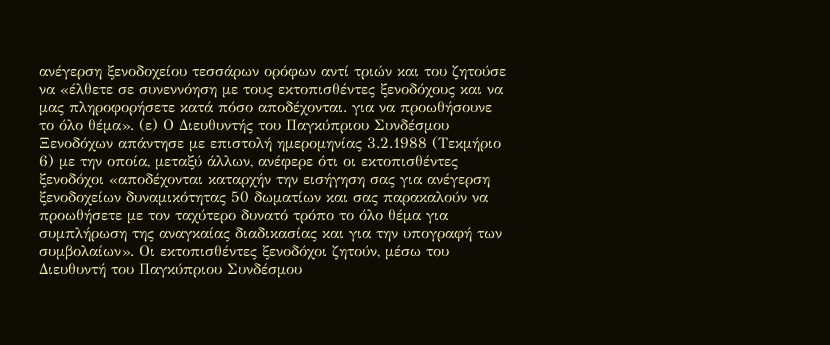ανέγερση ξενοδοχείου τεσσάρων ορόφων αντί τριών και του ζητούσε να «έλθετε σε συνεννόηση με τους εκτοπισθέντες ξενοδόχους και να μας πληροφορήσετε κατά πόσο αποδέχονται. για να προωθήσουνε το όλο θέμα». (ε) Ο Διευθυντής του Παγκύπριου Συνδέσμου Ξενοδόχων απάντησε με επιστολή ημερομηνίας 3.2.1988 (Τεκμήριο 6) με την οποία, μεταξύ άλλων, ανέφερε ότι οι εκτοπισθέντες ξενοδόχοι «αποδέχονται καταρχήν την εισήγηση σας για ανέγερση ξενοδοχείων δυναμικότητας 50 δωματίων και σας παρακαλούν να προωθήσετε με τον ταχύτερο δυνατό τρόπο το όλο θέμα για συμπλήρωση της αναγκαίας διαδικασίας και για την υπογραφή των συμβολαίων». Οι εκτοπισθέντες ξενοδόχοι ζητούν, μέσω του Διευθυντή του Παγκύπριου Συνδέσμου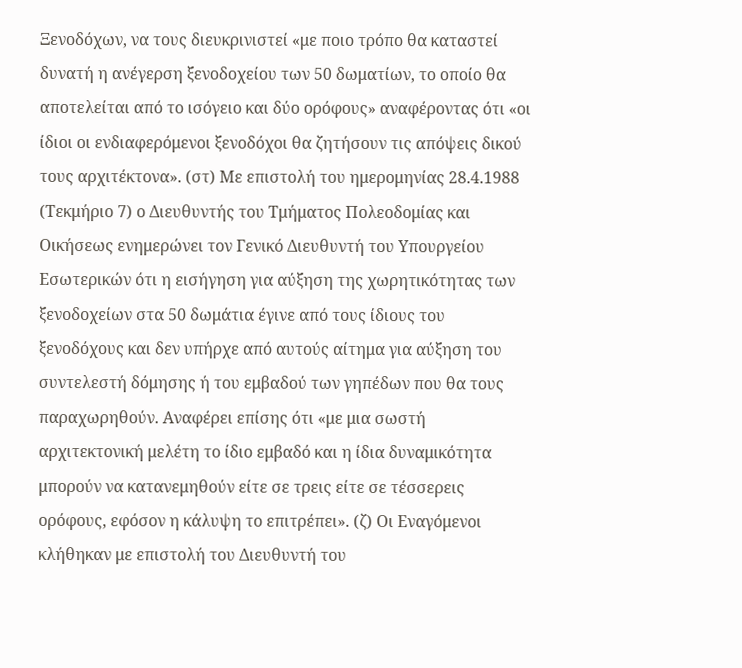Ξενοδόχων, να τους διευκρινιστεί «με ποιο τρόπο θα καταστεί δυνατή η ανέγερση ξενοδοχείου των 50 δωματίων, το οποίο θα αποτελείται από το ισόγειο και δύο ορόφους» αναφέροντας ότι «οι ίδιοι οι ενδιαφερόμενοι ξενοδόχοι θα ζητήσουν τις απόψεις δικού τους αρχιτέκτονα». (στ) Με επιστολή του ημερομηνίας 28.4.1988 (Τεκμήριο 7) ο Διευθυντής του Τμήματος Πολεοδομίας και Οικήσεως ενημερώνει τον Γενικό Διευθυντή του Υπουργείου Εσωτερικών ότι η εισήγηση για αύξηση της χωρητικότητας των ξενοδοχείων στα 50 δωμάτια έγινε από τους ίδιους του ξενοδόχους και δεν υπήρχε από αυτούς αίτημα για αύξηση του συντελεστή δόμησης ή του εμβαδού των γηπέδων που θα τους παραχωρηθούν. Αναφέρει επίσης ότι «με μια σωστή αρχιτεκτονική μελέτη το ίδιο εμβαδό και η ίδια δυναμικότητα μπορούν να κατανεμηθούν είτε σε τρεις είτε σε τέσσερεις ορόφους, εφόσον η κάλυψη το επιτρέπει». (ζ) Οι Εναγόμενοι κλήθηκαν με επιστολή του Διευθυντή του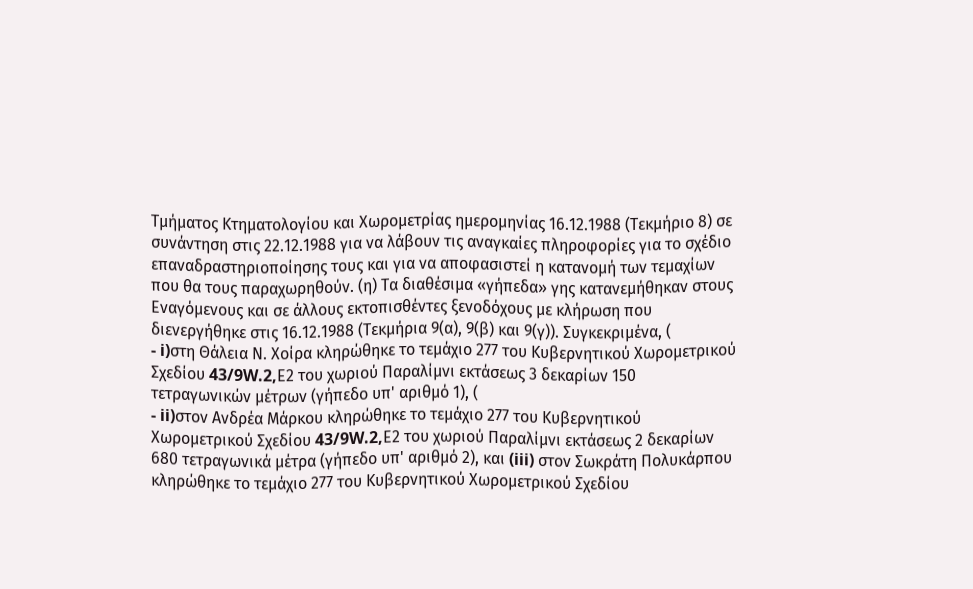Τμήματος Κτηματολογίου και Χωρομετρίας ημερομηνίας 16.12.1988 (Τεκμήριο 8) σε συνάντηση στις 22.12.1988 για να λάβουν τις αναγκαίες πληροφορίες για το σχέδιο επαναδραστηριοποίησης τους και για να αποφασιστεί η κατανομή των τεμαχίων που θα τους παραχωρηθούν. (η) Τα διαθέσιμα «γήπεδα» γης κατανεμήθηκαν στους Εναγόμενους και σε άλλους εκτοπισθέντες ξενοδόχους με κλήρωση που διενεργήθηκε στις 16.12.1988 (Τεκμήρια 9(α), 9(β) και 9(γ)). Συγκεκριμένα, (
- i)στη Θάλεια Ν. Χοίρα κληρώθηκε το τεμάχιο 277 του Κυβερνητικού Χωρομετρικού Σχεδίου 43/9W.2,Ε2 του χωριού Παραλίμνι εκτάσεως 3 δεκαρίων 150 τετραγωνικών μέτρων (γήπεδο υπ' αριθμό 1), (
- ii)στον Ανδρέα Μάρκου κληρώθηκε το τεμάχιο 277 του Κυβερνητικού Χωρομετρικού Σχεδίου 43/9W.2,Ε2 του χωριού Παραλίμνι εκτάσεως 2 δεκαρίων 680 τετραγωνικά μέτρα (γήπεδο υπ' αριθμό 2), και (iii) στον Σωκράτη Πολυκάρπου κληρώθηκε το τεμάχιο 277 του Κυβερνητικού Χωρομετρικού Σχεδίου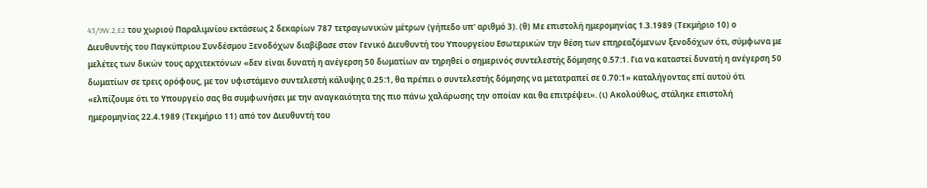43/9W.2,E2 του χωριού Παραλιμνίου εκτάσεως 2 δεκαρίων 787 τετραγωνικών μέτρων (γήπεδο υπ' αριθμό 3). (θ) Με επιστολή ημερομηνίας 1.3.1989 (Τεκμήριο 10) ο Διευθυντής του Παγκύπριου Συνδέσμου Ξενοδόχων διαβίβασε στον Γενικό Διευθυντή του Υπουργείου Εσωτερικών την θέση των επηρεαζόμενων ξενοδόχων ότι, σύμφωνα με μελέτες των δικών τους αρχιτεκτόνων «δεν είναι δυνατή η ανέγερση 50 δωματίων αν τηρηθεί ο σημερινός συντελεστής δόμησης 0.57:1. Για να καταστεί δυνατή η ανέγερση 50 δωματίων σε τρεις ορόφους, με τον υφιστάμενο συντελεστή κάλυψης 0.25:1, θα πρέπει ο συντελεστής δόμησης να μετατραπεί σε 0.70:1» καταλήγοντας επί αυτού ότι «ελπίζουμε ότι το Υπουργείο σας θα συμφωνήσει με την αναγκαιότητα της πιο πάνω χαλάρωσης την οποίαν και θα επιτρέψει». (ι) Ακολούθως, στάληκε επιστολή ημερομηνίας 22.4.1989 (Τεκμήριο 11) από τον Διευθυντή του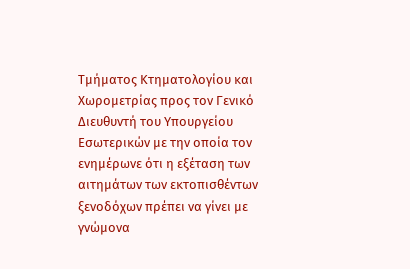Τμήματος Κτηματολογίου και Χωρομετρίας προς τον Γενικό Διευθυντή του Υπουργείου Εσωτερικών με την οποία τον ενημέρωνε ότι η εξέταση των αιτημάτων των εκτοπισθέντων ξενοδόχων πρέπει να γίνει με γνώμονα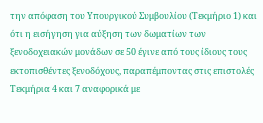την απόφαση του Υπουργικού Συμβουλίου (Τεκμήριο 1) και ότι η εισήγηση για αύξηση των δωματίων των ξενοδοχειακών μονάδων σε 50 έγινε από τους ίδιους τους εκτοπισθέντες ξενοδόχους, παραπέμποντας στις επιστολές Τεκμήρια 4 και 7 αναφορικά με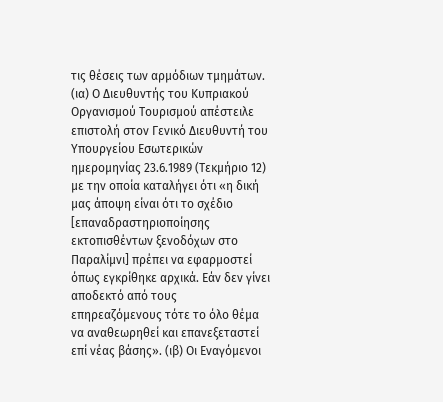τις θέσεις των αρμόδιων τμημάτων. (ια) Ο Διευθυντής του Κυπριακού Οργανισμού Τουρισμού απέστειλε επιστολή στον Γενικό Διευθυντή του Υπουργείου Εσωτερικών ημερομηνίας 23.6.1989 (Τεκμήριο 12) με την οποία καταλήγει ότι «η δική μας άποψη είναι ότι το σχέδιο [επαναδραστηριοποίησης εκτοπισθέντων ξενοδόχων στο Παραλίμνι] πρέπει να εφαρμοστεί όπως εγκρίθηκε αρχικά. Εάν δεν γίνει αποδεκτό από τους επηρεαζόμενους τότε το όλο θέμα να αναθεωρηθεί και επανεξεταστεί επί νέας βάσης». (ιβ) Οι Εναγόμενοι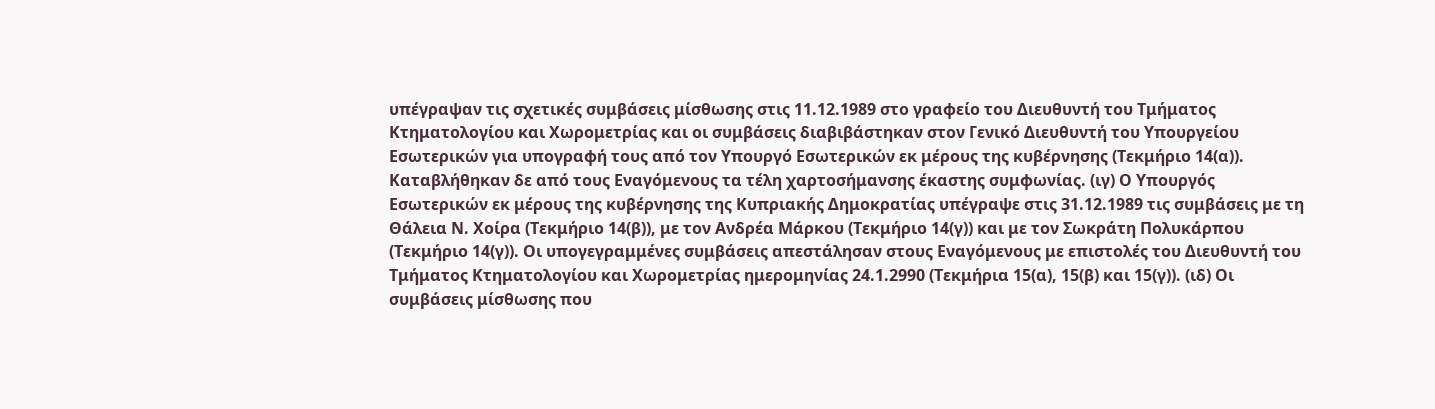υπέγραψαν τις σχετικές συμβάσεις μίσθωσης στις 11.12.1989 στο γραφείο του Διευθυντή του Τμήματος Κτηματολογίου και Χωρομετρίας και οι συμβάσεις διαβιβάστηκαν στον Γενικό Διευθυντή του Υπουργείου Εσωτερικών για υπογραφή τους από τον Υπουργό Εσωτερικών εκ μέρους της κυβέρνησης (Τεκμήριο 14(α)). Καταβλήθηκαν δε από τους Εναγόμενους τα τέλη χαρτοσήμανσης έκαστης συμφωνίας. (ιγ) Ο Υπουργός Εσωτερικών εκ μέρους της κυβέρνησης της Κυπριακής Δημοκρατίας υπέγραψε στις 31.12.1989 τις συμβάσεις με τη Θάλεια Ν. Χοίρα (Τεκμήριο 14(β)), με τον Ανδρέα Μάρκου (Τεκμήριο 14(γ)) και με τον Σωκράτη Πολυκάρπου (Τεκμήριο 14(γ)). Οι υπογεγραμμένες συμβάσεις απεστάλησαν στους Εναγόμενους με επιστολές του Διευθυντή του Τμήματος Κτηματολογίου και Χωρομετρίας ημερομηνίας 24.1.2990 (Τεκμήρια 15(α), 15(β) και 15(γ)). (ιδ) Οι συμβάσεις μίσθωσης που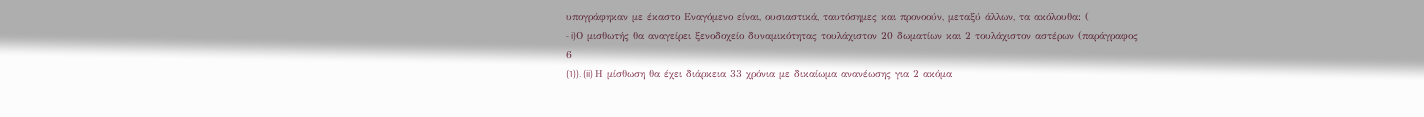υπογράφηκαν με έκαστο Εναγόμενο είναι, ουσιαστικά, ταυτόσημες και προνοούν, μεταξύ άλλων, τα ακόλουθα: (
- i)Ο μισθωτής θα αναγείρει ξενοδοχείο δυναμικότητας τουλάχιστον 20 δωματίων και 2 τουλάχιστον αστέρων (παράγραφος 6
(1)). (ii) Η μίσθωση θα έχει διάρκεια 33 χρόνια με δικαίωμα ανανέωσης για 2 ακόμα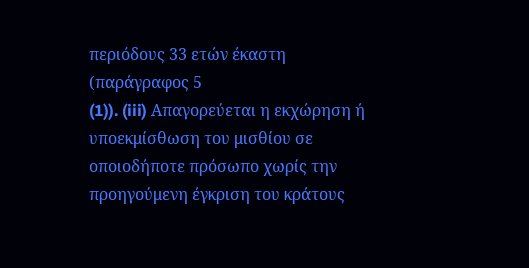περιόδους 33 ετών έκαστη (παράγραφος 5
(1)). (iii) Απαγορεύεται η εκχώρηση ή υποεκμίσθωση του μισθίου σε οποιοδήποτε πρόσωπο χωρίς την προηγούμενη έγκριση του κράτους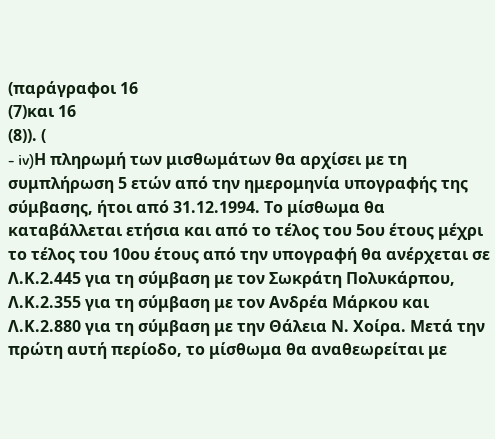(παράγραφοι 16
(7)και 16
(8)). (
- iv)Η πληρωμή των μισθωμάτων θα αρχίσει με τη συμπλήρωση 5 ετών από την ημερομηνία υπογραφής της σύμβασης, ήτοι από 31.12.1994. Το μίσθωμα θα καταβάλλεται ετήσια και από το τέλος του 5ου έτους μέχρι το τέλος του 10ου έτους από την υπογραφή θα ανέρχεται σε Λ.Κ.2.445 για τη σύμβαση με τον Σωκράτη Πολυκάρπου, Λ.Κ.2.355 για τη σύμβαση με τον Ανδρέα Μάρκου και Λ.Κ.2.880 για τη σύμβαση με την Θάλεια Ν. Χοίρα. Μετά την πρώτη αυτή περίοδο, το μίσθωμα θα αναθεωρείται με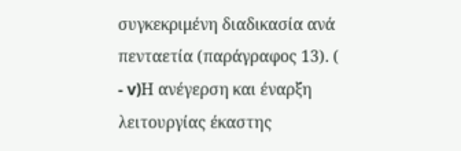συγκεκριμένη διαδικασία ανά πενταετία (παράγραφος 13). (
- v)Η ανέγερση και έναρξη λειτουργίας έκαστης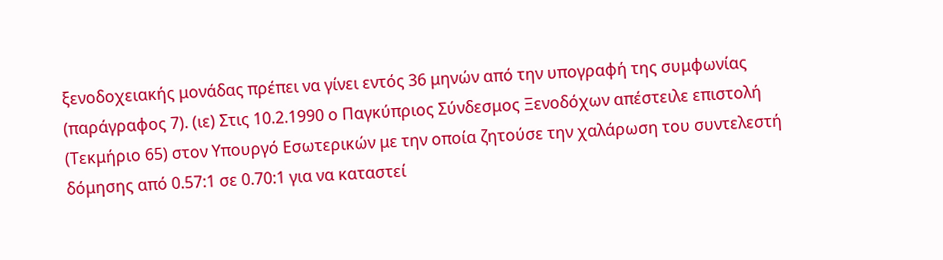ξενοδοχειακής μονάδας πρέπει να γίνει εντός 36 μηνών από την υπογραφή της συμφωνίας (παράγραφος 7). (ιε) Στις 10.2.1990 ο Παγκύπριος Σύνδεσμος Ξενοδόχων απέστειλε επιστολή (Τεκμήριο 65) στον Υπουργό Εσωτερικών με την οποία ζητούσε την χαλάρωση του συντελεστή δόμησης από 0.57:1 σε 0.70:1 για να καταστεί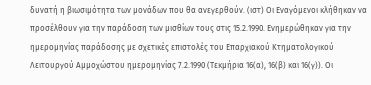δυνατή η βιωσιμότητα των μονάδων που θα ανεγερθούν. (ιστ) Οι Εναγόμενοι κλήθηκαν να προσέλθουν για την παράδοση των μισθίων τους στις 15.2.1990. Ενημερώθηκαν για την ημερομηνίας παράδοσης με σχετικές επιστολές του Επαρχιακού Κτηματολογικού Λειτουργού Αμμοχώστου ημερομηνίας 7.2.1990 (Τεκμήρια 16(α), 16(β) και 16(γ)). Οι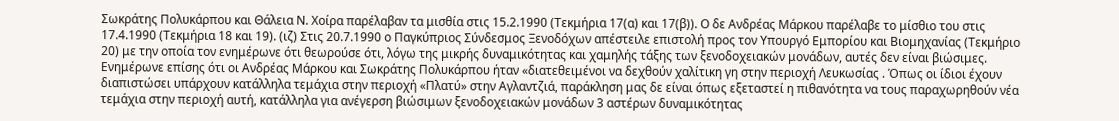Σωκράτης Πολυκάρπου και Θάλεια Ν. Χοίρα παρέλαβαν τα μισθία στις 15.2.1990 (Τεκμήρια 17(α) και 17(β)). Ο δε Ανδρέας Μάρκου παρέλαβε το μίσθιο του στις 17.4.1990 (Τεκμήρια 18 και 19). (ιζ) Στις 20.7.1990 ο Παγκύπριος Σύνδεσμος Ξενοδόχων απέστειλε επιστολή προς τον Υπουργό Εμπορίου και Βιομηχανίας (Τεκμήριο 20) με την οποία τον ενημέρωνε ότι θεωρούσε ότι, λόγω της μικρής δυναμικότητας και χαμηλής τάξης των ξενοδοχειακών μονάδων, αυτές δεν είναι βιώσιμες. Ενημέρωνε επίσης ότι οι Ανδρέας Μάρκου και Σωκράτης Πολυκάρπου ήταν «διατεθειμένοι να δεχθούν χαλίτικη γη στην περιοχή Λευκωσίας . Όπως οι ίδιοι έχουν διαπιστώσει υπάρχουν κατάλληλα τεμάχια στην περιοχή «Πλατύ» στην Αγλαντζιά, παράκληση μας δε είναι όπως εξεταστεί η πιθανότητα να τους παραχωρηθούν νέα τεμάχια στην περιοχή αυτή, κατάλληλα για ανέγερση βιώσιμων ξενοδοχειακών μονάδων 3 αστέρων δυναμικότητας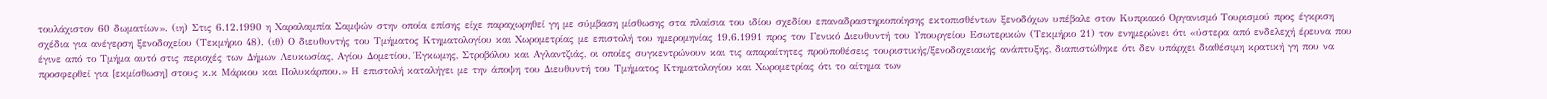τουλάχιστον 60 δωματίων». (ιη) Στις 6.12.1990 η Χαραλαμπία Σαμψών στην οποία επίσης είχε παραχωρηθεί γη με σύμβαση μίσθωσης στα πλαίσια του ιδίου σχεδίου επαναδραστηριοποίησης εκτοπισθέντων ξενοδόχων υπέβαλε στον Κυπριακό Οργανισμό Τουρισμού προς έγκριση σχέδια για ανέγερση ξενοδοχείου (Τεκμήριο 48). (ιθ) Ο διευθυντής του Τμήματος Κτηματολογίου και Χωρομετρίας με επιστολή του ημερομηνίας 19.6.1991 προς τον Γενικό Διευθυντή του Υπουργείου Εσωτερικών (Τεκμήριο 21) τον ενημερώνει ότι «ύστερα από ενδελεχή έρευνα που έγινε από το Τμήμα αυτό στις περιοχές των Δήμων Λευκωσίας, Αγίου Δομετίου, Έγκωμης, Στροβόλου και Αγλαντζιάς, οι οποίες συγκεντρώνουν και τις απαραίτητες προϋποθέσεις τουριστικής/ξενοδοχειακής ανάπτυξης, διαπιστώθηκε ότι δεν υπάρχει διαθέσιμη κρατική γη που να προσφερθεί για [εκμίσθωση] στους κ.κ Μάρκου και Πολυκάρπου.» Η επιστολή καταλήγει με την άποψη του Διευθυντή του Τμήματος Κτηματολογίου και Χωρομετρίας ότι το αίτημα των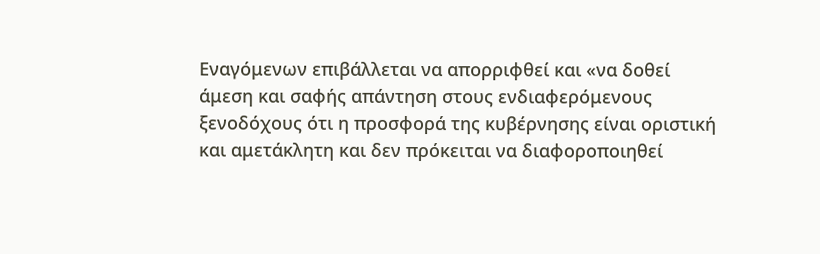Εναγόμενων επιβάλλεται να απορριφθεί και «να δοθεί άμεση και σαφής απάντηση στους ενδιαφερόμενους ξενοδόχους ότι η προσφορά της κυβέρνησης είναι οριστική και αμετάκλητη και δεν πρόκειται να διαφοροποιηθεί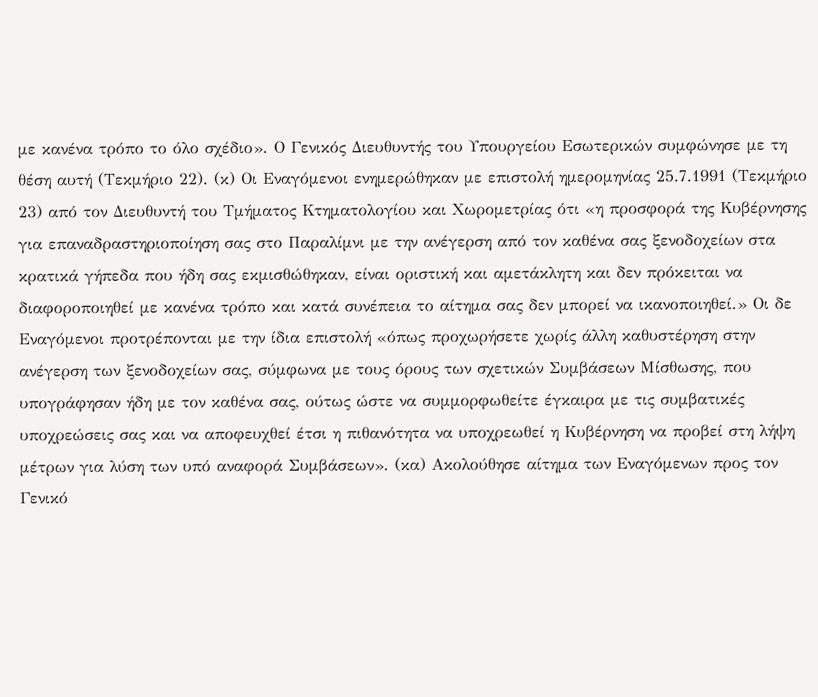με κανένα τρόπο το όλο σχέδιο». Ο Γενικός Διευθυντής του Υπουργείου Εσωτερικών συμφώνησε με τη θέση αυτή (Τεκμήριο 22). (κ) Οι Εναγόμενοι ενημερώθηκαν με επιστολή ημερομηνίας 25.7.1991 (Τεκμήριο 23) από τον Διευθυντή του Τμήματος Κτηματολογίου και Χωρομετρίας ότι «η προσφορά της Κυβέρνησης για επαναδραστηριοποίηση σας στο Παραλίμνι με την ανέγερση από τον καθένα σας ξενοδοχείων στα κρατικά γήπεδα που ήδη σας εκμισθώθηκαν, είναι οριστική και αμετάκλητη και δεν πρόκειται να διαφοροποιηθεί με κανένα τρόπο και κατά συνέπεια το αίτημα σας δεν μπορεί να ικανοποιηθεί.» Οι δε Εναγόμενοι προτρέπονται με την ίδια επιστολή «όπως προχωρήσετε χωρίς άλλη καθυστέρηση στην ανέγερση των ξενοδοχείων σας, σύμφωνα με τους όρους των σχετικών Συμβάσεων Μίσθωσης, που υπογράφησαν ήδη με τον καθένα σας, ούτως ώστε να συμμορφωθείτε έγκαιρα με τις συμβατικές υποχρεώσεις σας και να αποφευχθεί έτσι η πιθανότητα να υποχρεωθεί η Κυβέρνηση να προβεί στη λήψη μέτρων για λύση των υπό αναφορά Συμβάσεων». (κα) Ακολούθησε αίτημα των Εναγόμενων προς τον Γενικό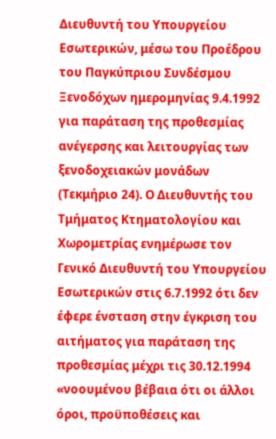Διευθυντή του Υπουργείου Εσωτερικών, μέσω του Προέδρου του Παγκύπριου Συνδέσμου Ξενοδόχων ημερομηνίας 9.4.1992 για παράταση της προθεσμίας ανέγερσης και λειτουργίας των ξενοδοχειακών μονάδων (Τεκμήριο 24). Ο Διευθυντής του Τμήματος Κτηματολογίου και Χωρομετρίας ενημέρωσε τον Γενικό Διευθυντή του Υπουργείου Εσωτερικών στις 6.7.1992 ότι δεν έφερε ένσταση στην έγκριση του αιτήματος για παράταση της προθεσμίας μέχρι τις 30.12.1994 «νοουμένου βέβαια ότι οι άλλοι όροι, προϋποθέσεις και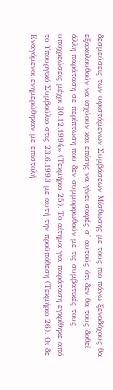δεσμεύσεις των υφιστάμενων Συμβάσεων Μίσθωσης με τους πιο πάνω ξενοδόχους θα εξακολουθούν να ισχύουν και επίσης να γίνει σαφές σ' αυτούς ότι δεν θα τους δοθεί άλλη παράταση σε περίπτωση που δεν συμμορφωθούν με τις συμβατικές τους υποχρεώσεις μέχρι 30.12.1994» (Τεκμήριο 25). Το αίτημα για παράταση εγκρίθηκε από το Υπουργικό Συμβούλιο στις 23.6.1993 με αυτή την προϋπόθεση (Τεκμήριο 26). Οι δε Εναγόμενοι ενημερώθηκαν με επιστολή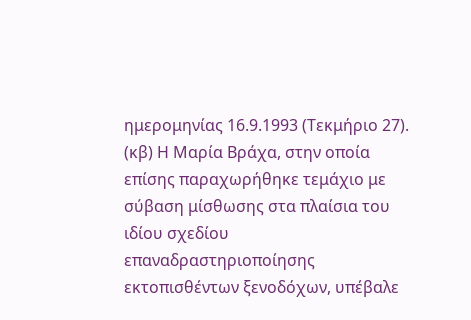ημερομηνίας 16.9.1993 (Τεκμήριο 27). (κβ) Η Μαρία Βράχα, στην οποία επίσης παραχωρήθηκε τεμάχιο με σύβαση μίσθωσης στα πλαίσια του ιδίου σχεδίου επαναδραστηριοποίησης εκτοπισθέντων ξενοδόχων, υπέβαλε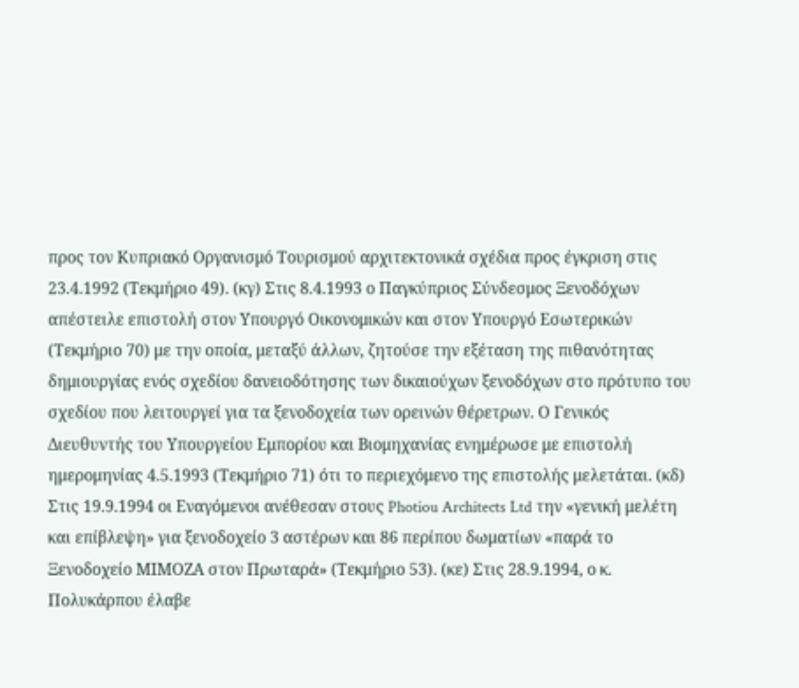προς τον Κυπριακό Οργανισμό Τουρισμού αρχιτεκτονικά σχέδια προς έγκριση στις 23.4.1992 (Τεκμήριο 49). (κγ) Στις 8.4.1993 ο Παγκύπριος Σύνδεσμος Ξενοδόχων απέστειλε επιστολή στον Υπουργό Οικονομικών και στον Υπουργό Εσωτερικών (Τεκμήριο 70) με την οποία, μεταξύ άλλων, ζητούσε την εξέταση της πιθανότητας δημιουργίας ενός σχεδίου δανειοδότησης των δικαιούχων ξενοδόχων στο πρότυπο του σχεδίου που λειτουργεί για τα ξενοδοχεία των ορεινών θέρετρων. Ο Γενικός Διευθυντής του Υπουργείου Εμπορίου και Βιομηχανίας ενημέρωσε με επιστολή ημερομηνίας 4.5.1993 (Τεκμήριο 71) ότι το περιεχόμενο της επιστολής μελετάται. (κδ) Στις 19.9.1994 οι Εναγόμενοι ανέθεσαν στους Photiou Architects Ltd την «γενική μελέτη και επίβλεψη» για ξενοδοχείο 3 αστέρων και 86 περίπου δωματίων «παρά το Ξενοδοχείο ΜΙΜΟΖΑ στον Πρωταρά» (Τεκμήριο 53). (κε) Στις 28.9.1994, ο κ. Πολυκάρπου έλαβε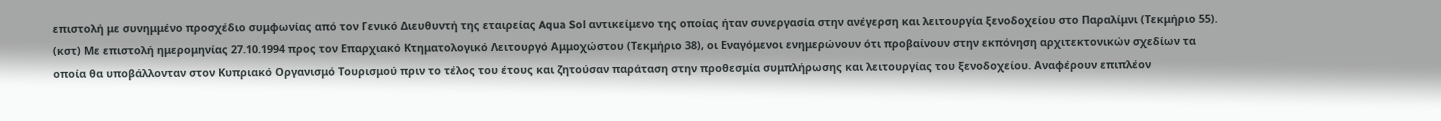επιστολή με συνημμένο προσχέδιο συμφωνίας από τον Γενικό Διευθυντή της εταιρείας Aqua Sol αντικείμενο της οποίας ήταν συνεργασία στην ανέγερση και λειτουργία ξενοδοχείου στο Παραλίμνι (Τεκμήριο 55). (κστ) Με επιστολή ημερομηνίας 27.10.1994 προς τον Επαρχιακό Κτηματολογικό Λειτουργό Αμμοχώστου (Τεκμήριο 38), οι Εναγόμενοι ενημερώνουν ότι προβαίνουν στην εκπόνηση αρχιτεκτονικών σχεδίων τα οποία θα υποβάλλονταν στον Κυπριακό Οργανισμό Τουρισμού πριν το τέλος του έτους και ζητούσαν παράταση στην προθεσμία συμπλήρωσης και λειτουργίας του ξενοδοχείου. Αναφέρουν επιπλέον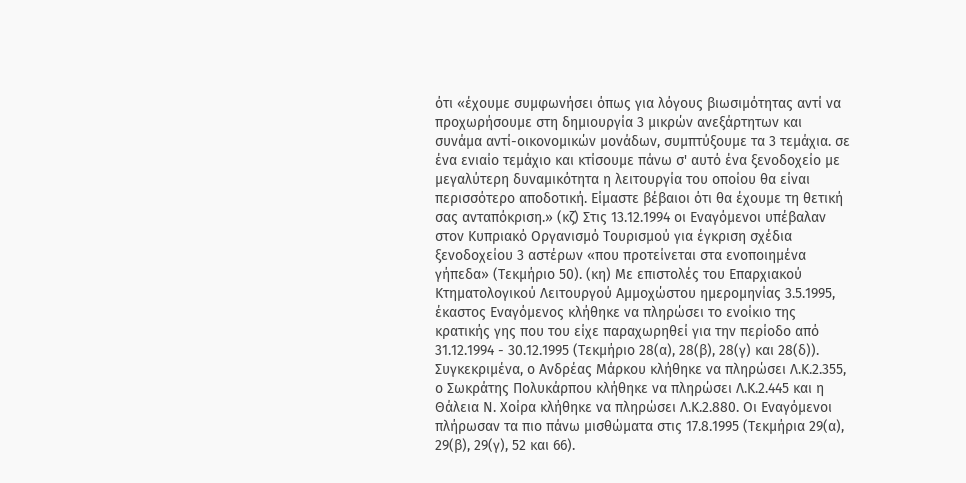ότι «έχουμε συμφωνήσει όπως για λόγους βιωσιμότητας αντί να προχωρήσουμε στη δημιουργία 3 μικρών ανεξάρτητων και συνάμα αντί-οικονομικών μονάδων, συμπτύξουμε τα 3 τεμάχια. σε ένα ενιαίο τεμάχιο και κτίσουμε πάνω σ' αυτό ένα ξενοδοχείο με μεγαλύτερη δυναμικότητα η λειτουργία του οποίου θα είναι περισσότερο αποδοτική. Είμαστε βέβαιοι ότι θα έχουμε τη θετική σας ανταπόκριση.» (κζ) Στις 13.12.1994 οι Εναγόμενοι υπέβαλαν στον Κυπριακό Οργανισμό Τουρισμού για έγκριση σχέδια ξενοδοχείου 3 αστέρων «που προτείνεται στα ενοποιημένα γήπεδα» (Τεκμήριο 50). (κη) Με επιστολές του Επαρχιακού Κτηματολογικού Λειτουργού Αμμοχώστου ημερομηνίας 3.5.1995, έκαστος Εναγόμενος κλήθηκε να πληρώσει το ενοίκιο της κρατικής γης που του είχε παραχωρηθεί για την περίοδο από 31.12.1994 - 30.12.1995 (Τεκμήριο 28(α), 28(β), 28(γ) και 28(δ)). Συγκεκριμένα, ο Ανδρέας Μάρκου κλήθηκε να πληρώσει Λ.Κ.2.355, ο Σωκράτης Πολυκάρπου κλήθηκε να πληρώσει Λ.Κ.2.445 και η Θάλεια Ν. Χοίρα κλήθηκε να πληρώσει Λ.Κ.2.880. Οι Εναγόμενοι πλήρωσαν τα πιο πάνω μισθώματα στις 17.8.1995 (Τεκμήρια 29(α), 29(β), 29(γ), 52 και 66).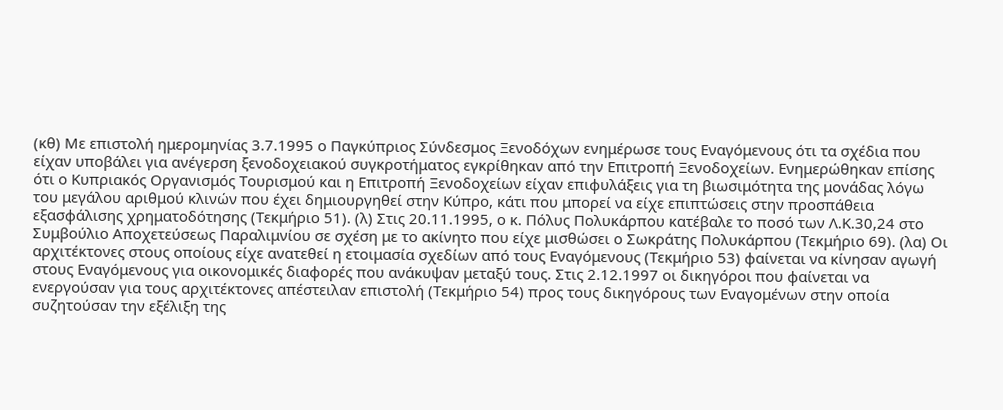(κθ) Με επιστολή ημερομηνίας 3.7.1995 ο Παγκύπριος Σύνδεσμος Ξενοδόχων ενημέρωσε τους Εναγόμενους ότι τα σχέδια που είχαν υποβάλει για ανέγερση ξενοδοχειακού συγκροτήματος εγκρίθηκαν από την Επιτροπή Ξενοδοχείων. Ενημερώθηκαν επίσης ότι ο Κυπριακός Οργανισμός Τουρισμού και η Επιτροπή Ξενοδοχείων είχαν επιφυλάξεις για τη βιωσιμότητα της μονάδας λόγω του μεγάλου αριθμού κλινών που έχει δημιουργηθεί στην Κύπρο, κάτι που μπορεί να είχε επιπτώσεις στην προσπάθεια εξασφάλισης χρηματοδότησης (Τεκμήριο 51). (λ) Στις 20.11.1995, ο κ. Πόλυς Πολυκάρπου κατέβαλε το ποσό των Λ.Κ.30,24 στο Συμβούλιο Αποχετεύσεως Παραλιμνίου σε σχέση με το ακίνητο που είχε μισθώσει ο Σωκράτης Πολυκάρπου (Τεκμήριο 69). (λα) Οι αρχιτέκτονες στους οποίους είχε ανατεθεί η ετοιμασία σχεδίων από τους Εναγόμενους (Τεκμήριο 53) φαίνεται να κίνησαν αγωγή στους Εναγόμενους για οικονομικές διαφορές που ανάκυψαν μεταξύ τους. Στις 2.12.1997 οι δικηγόροι που φαίνεται να ενεργούσαν για τους αρχιτέκτονες απέστειλαν επιστολή (Τεκμήριο 54) προς τους δικηγόρους των Εναγομένων στην οποία συζητούσαν την εξέλιξη της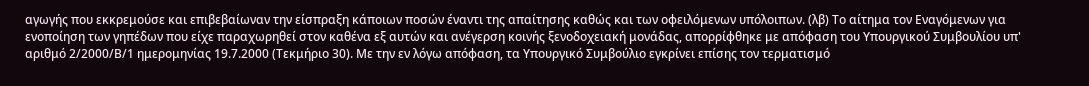αγωγής που εκκρεμούσε και επιβεβαίωναν την είσπραξη κάποιων ποσών έναντι της απαίτησης καθώς και των οφειλόμενων υπόλοιπων. (λβ) Το αίτημα τον Εναγόμενων για ενοποίηση των γηπέδων που είχε παραχωρηθεί στον καθένα εξ αυτών και ανέγερση κοινής ξενοδοχειακή μονάδας, απορρίφθηκε με απόφαση του Υπουργικού Συμβουλίου υπ' αριθμό 2/2000/Β/1 ημερομηνίας 19.7.2000 (Τεκμήριο 30). Με την εν λόγω απόφαση, τα Υπουργικό Συμβούλιο εγκρίνει επίσης τον τερματισμό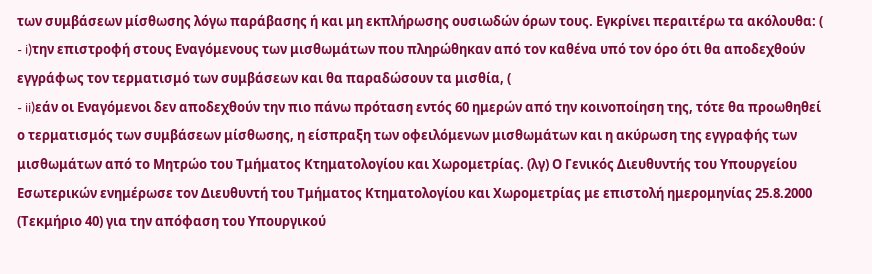των συμβάσεων μίσθωσης λόγω παράβασης ή και μη εκπλήρωσης ουσιωδών όρων τους. Εγκρίνει περαιτέρω τα ακόλουθα: (
- i)την επιστροφή στους Εναγόμενους των μισθωμάτων που πληρώθηκαν από τον καθένα υπό τον όρο ότι θα αποδεχθούν εγγράφως τον τερματισμό των συμβάσεων και θα παραδώσουν τα μισθία, (
- ii)εάν οι Εναγόμενοι δεν αποδεχθούν την πιο πάνω πρόταση εντός 60 ημερών από την κοινοποίηση της, τότε θα προωθηθεί ο τερματισμός των συμβάσεων μίσθωσης, η είσπραξη των οφειλόμενων μισθωμάτων και η ακύρωση της εγγραφής των μισθωμάτων από το Μητρώο του Τμήματος Κτηματολογίου και Χωρομετρίας. (λγ) Ο Γενικός Διευθυντής του Υπουργείου Εσωτερικών ενημέρωσε τον Διευθυντή του Τμήματος Κτηματολογίου και Χωρομετρίας με επιστολή ημερομηνίας 25.8.2000 (Τεκμήριο 40) για την απόφαση του Υπουργικού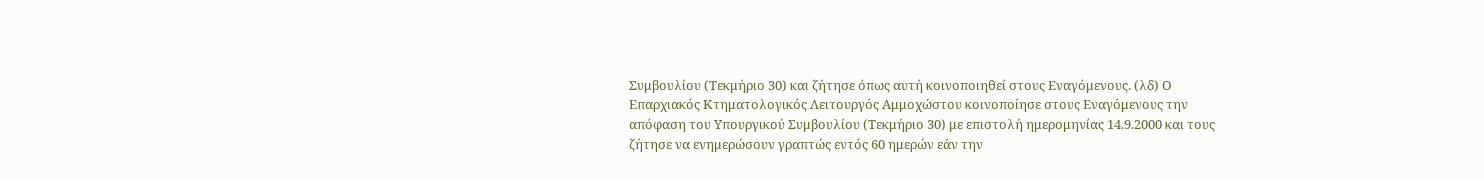Συμβουλίου (Τεκμήριο 30) και ζήτησε όπως αυτή κοινοποιηθεί στους Εναγόμενους. (λδ) Ο Επαρχιακός Κτηματολογικός Λειτουργός Αμμοχώστου κοινοποίησε στους Εναγόμενους την απόφαση του Υπουργικού Συμβουλίου (Τεκμήριο 30) με επιστολή ημερομηνίας 14.9.2000 και τους ζήτησε να ενημερώσουν γραπτώς εντός 60 ημερών εάν την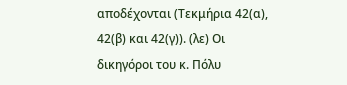αποδέχονται (Τεκμήρια 42(α), 42(β) και 42(γ)). (λε) Οι δικηγόροι του κ. Πόλυ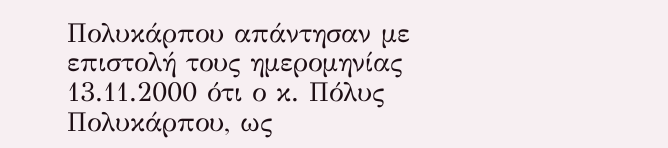Πολυκάρπου απάντησαν με επιστολή τους ημερομηνίας 13.11.2000 ότι ο κ. Πόλυς Πολυκάρπου, ως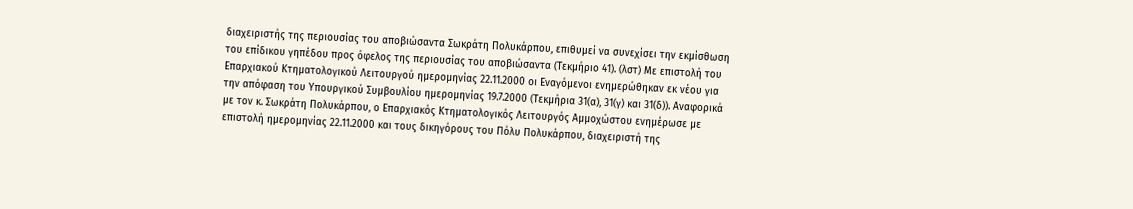διαχειριστής της περιουσίας του αποβιώσαντα Σωκράτη Πολυκάρπου, επιθυμεί να συνεχίσει την εκμίσθωση του επίδικου γηπέδου προς όφελος της περιουσίας του αποβιώσαντα (Τεκμήριο 41). (λστ) Με επιστολή του Επαρχιακού Κτηματολογικού Λειτουργού ημερομηνίας 22.11.2000 οι Εναγόμενοι ενημερώθηκαν εκ νέου για την απόφαση του Υπουργικού Συμβουλίου ημερομηνίας 19.7.2000 (Τεκμήρια 31(α), 31(γ) και 31(δ)). Αναφορικά με τον κ. Σωκράτη Πολυκάρπου, ο Επαρχιακός Κτηματολογικός Λειτουργός Αμμοχώστου ενημέρωσε με επιστολή ημερομηνίας 22.11.2000 και τους δικηγόρους του Πόλυ Πολυκάρπου, διαχειριστή της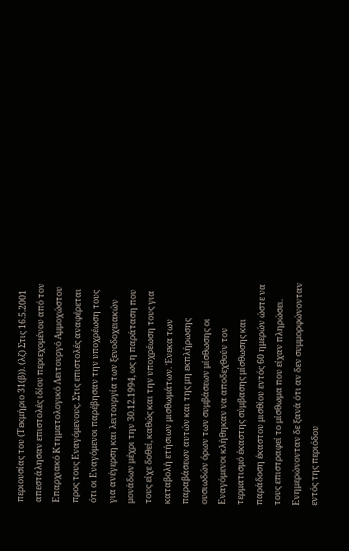περιουσίας του (Τεκμήριο 31(β)). (λζ) Στις 16.5.2001 απεστάλησαν επιστολές ιδίου περιεχομένου από τον Επαρχιακό Κτηματολογικό Λειτουργό Αμμοχώστου προς τους Εναγόμενους. Στις επιστολές αναφέρεται ότι οι Εναγόμενοι παρέβησαν την υποχρέωση τους για ανέγερση και λειτουργία των ξενοδοχειακών μονάδων μέχρι την 30.12.1994, ως η παράταση που τους είχε δοθεί, καθώς και την υποχρέωση τους για καταβολή ετήσιων μισθωμάτων. Ένεκα των παραβάσεων αυτών και της μη εκπλήρωσης ουσιωδών όρων των συμβάσεων μίσθωσης οι Εναγόμενοι κλήθηκαν να αποδεχθούν τον τερματισμό έκαστης σύμβασης μίσθωσης και παράδοση έκαστου μισθίου εντός 60 ημερών ώστε να τους επιστραφεί το μίσθωμα που είχαν πληρώσει. Ενημερώνονταν δε ξανά ότι αν δεν συμμορφώνονταν εντός της περιόδου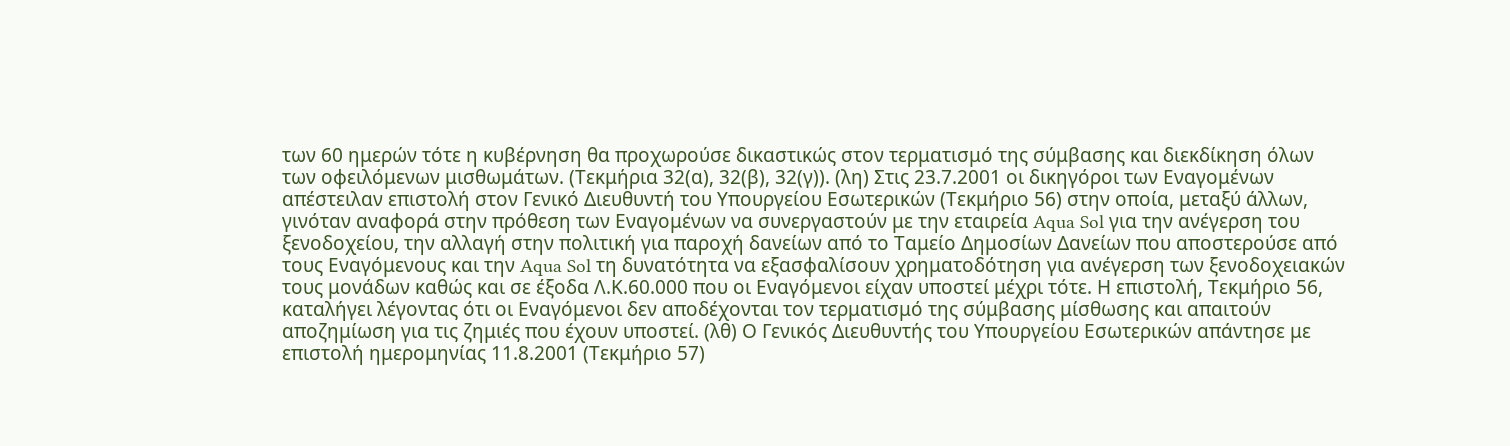των 60 ημερών τότε η κυβέρνηση θα προχωρούσε δικαστικώς στον τερματισμό της σύμβασης και διεκδίκηση όλων των οφειλόμενων μισθωμάτων. (Τεκμήρια 32(α), 32(β), 32(γ)). (λη) Στις 23.7.2001 οι δικηγόροι των Εναγομένων απέστειλαν επιστολή στον Γενικό Διευθυντή του Υπουργείου Εσωτερικών (Τεκμήριο 56) στην οποία, μεταξύ άλλων, γινόταν αναφορά στην πρόθεση των Εναγομένων να συνεργαστούν με την εταιρεία Aqua Sol για την ανέγερση του ξενοδοχείου, την αλλαγή στην πολιτική για παροχή δανείων από το Ταμείο Δημοσίων Δανείων που αποστερούσε από τους Εναγόμενους και την Aqua Sol τη δυνατότητα να εξασφαλίσουν χρηματοδότηση για ανέγερση των ξενοδοχειακών τους μονάδων καθώς και σε έξοδα Λ.Κ.60.000 που οι Εναγόμενοι είχαν υποστεί μέχρι τότε. Η επιστολή, Τεκμήριο 56, καταλήγει λέγοντας ότι οι Εναγόμενοι δεν αποδέχονται τον τερματισμό της σύμβασης μίσθωσης και απαιτούν αποζημίωση για τις ζημιές που έχουν υποστεί. (λθ) Ο Γενικός Διευθυντής του Υπουργείου Εσωτερικών απάντησε με επιστολή ημερομηνίας 11.8.2001 (Τεκμήριο 57)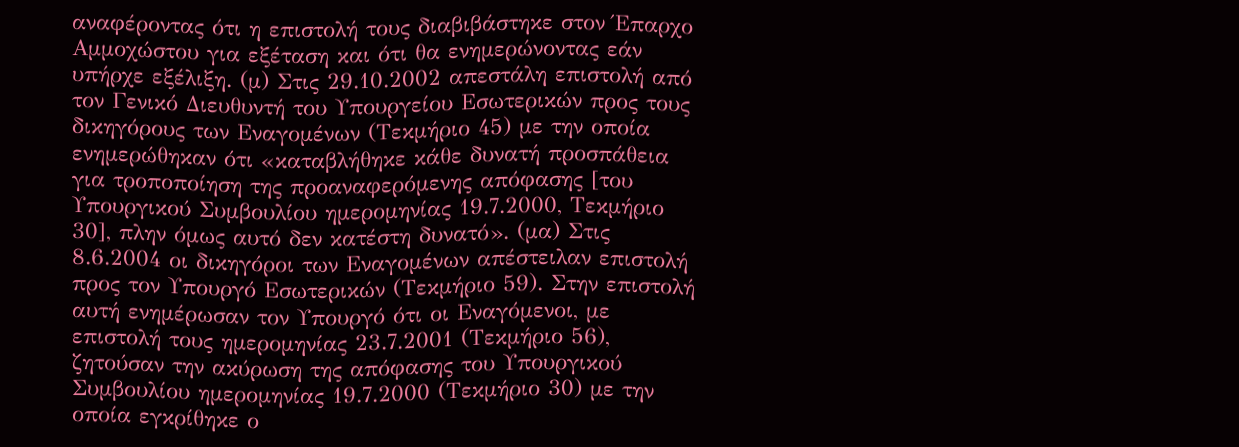αναφέροντας ότι η επιστολή τους διαβιβάστηκε στον Έπαρχο Αμμοχώστου για εξέταση και ότι θα ενημερώνοντας εάν υπήρχε εξέλιξη. (μ) Στις 29.10.2002 απεστάλη επιστολή από τον Γενικό Διευθυντή του Υπουργείου Εσωτερικών προς τους δικηγόρους των Εναγομένων (Τεκμήριο 45) με την οποία ενημερώθηκαν ότι «καταβλήθηκε κάθε δυνατή προσπάθεια για τροποποίηση της προαναφερόμενης απόφασης [του Υπουργικού Συμβουλίου ημερομηνίας 19.7.2000, Τεκμήριο 30], πλην όμως αυτό δεν κατέστη δυνατό». (μα) Στις 8.6.2004 οι δικηγόροι των Εναγομένων απέστειλαν επιστολή προς τον Υπουργό Εσωτερικών (Τεκμήριο 59). Στην επιστολή αυτή ενημέρωσαν τον Υπουργό ότι οι Εναγόμενοι, με επιστολή τους ημερομηνίας 23.7.2001 (Τεκμήριο 56), ζητούσαν την ακύρωση της απόφασης του Υπουργικού Συμβουλίου ημερομηνίας 19.7.2000 (Τεκμήριο 30) με την οποία εγκρίθηκε ο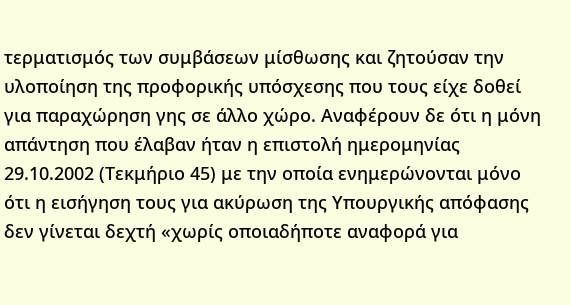τερματισμός των συμβάσεων μίσθωσης και ζητούσαν την υλοποίηση της προφορικής υπόσχεσης που τους είχε δοθεί για παραχώρηση γης σε άλλο χώρο. Αναφέρουν δε ότι η μόνη απάντηση που έλαβαν ήταν η επιστολή ημερομηνίας 29.10.2002 (Τεκμήριο 45) με την οποία ενημερώνονται μόνο ότι η εισήγηση τους για ακύρωση της Υπουργικής απόφασης δεν γίνεται δεχτή «χωρίς οποιαδήποτε αναφορά για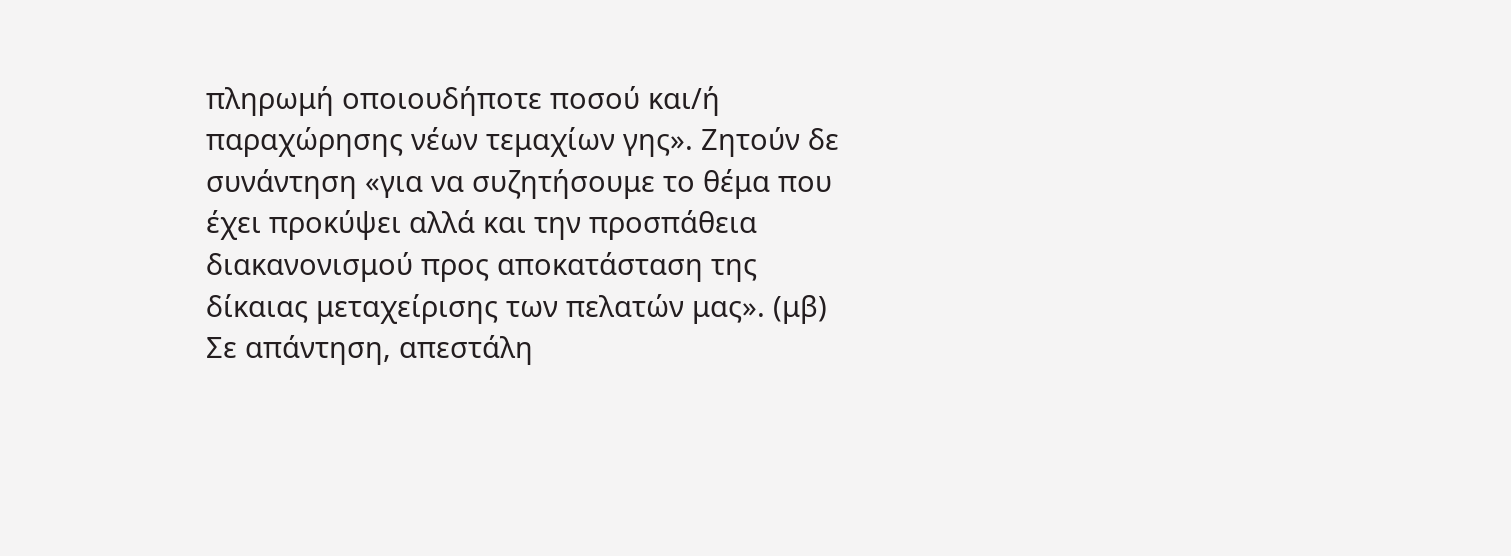πληρωμή οποιουδήποτε ποσού και/ή παραχώρησης νέων τεμαχίων γης». Ζητούν δε συνάντηση «για να συζητήσουμε το θέμα που έχει προκύψει αλλά και την προσπάθεια διακανονισμού προς αποκατάσταση της δίκαιας μεταχείρισης των πελατών μας». (μβ) Σε απάντηση, απεστάλη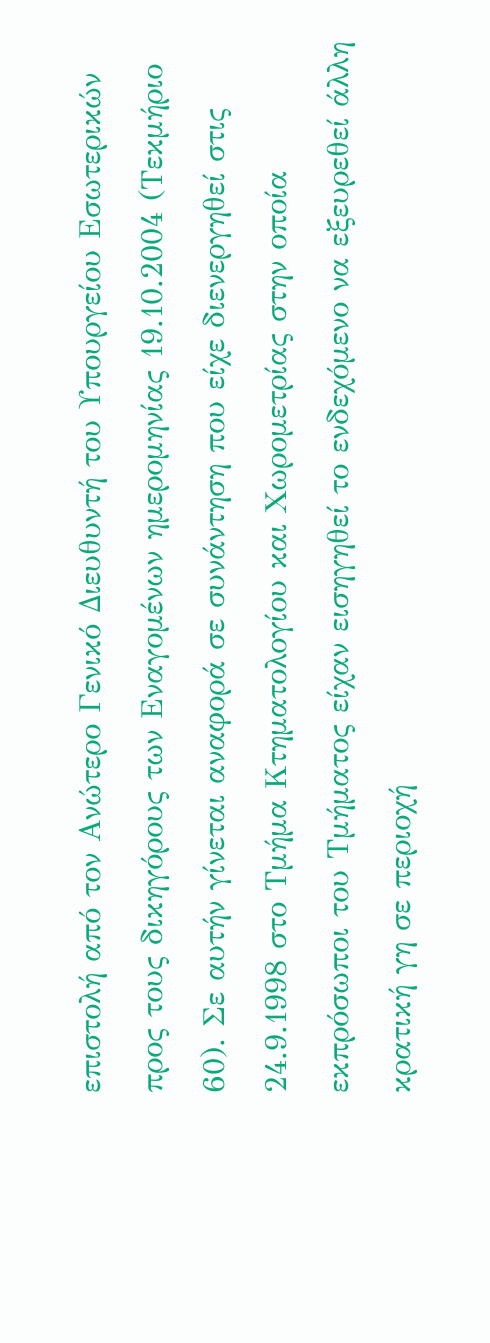επιστολή από τον Ανώτερο Γενικό Διευθυντή του Υπουργείου Εσωτερικών προς τους δικηγόρους των Εναγομένων ημερομηνίας 19.10.2004 (Τεκμήριο 60). Σε αυτήν γίνεται αναφορά σε συνάντηση που είχε διενεργηθεί στις 24.9.1998 στο Τμήμα Κτηματολογίου και Χωρομετρίας στην οποία εκπρόσωποι του Τμήματος είχαν εισηγηθεί το ενδεχόμενο να εξευρεθεί άλλη κρατική γη σε περιοχή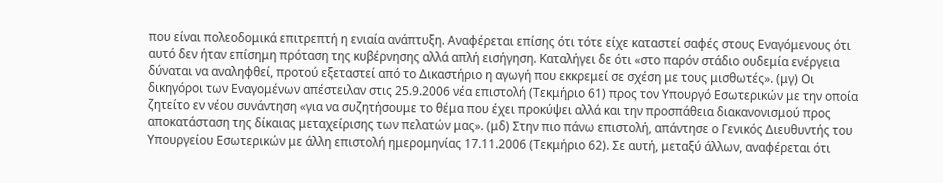που είναι πολεοδομικά επιτρεπτή η ενιαία ανάπτυξη. Αναφέρεται επίσης ότι τότε είχε καταστεί σαφές στους Εναγόμενους ότι αυτό δεν ήταν επίσημη πρόταση της κυβέρνησης αλλά απλή εισήγηση. Καταλήγει δε ότι «στο παρόν στάδιο ουδεμία ενέργεια δύναται να αναληφθεί, προτού εξεταστεί από το Δικαστήριο η αγωγή που εκκρεμεί σε σχέση με τους μισθωτές». (μγ) Οι δικηγόροι των Εναγομένων απέστειλαν στις 25.9.2006 νέα επιστολή (Τεκμήριο 61) προς τον Υπουργό Εσωτερικών με την οποία ζητείτο εν νέου συνάντηση «για να συζητήσουμε το θέμα που έχει προκύψει αλλά και την προσπάθεια διακανονισμού προς αποκατάσταση της δίκαιας μεταχείρισης των πελατών μας». (μδ) Στην πιο πάνω επιστολή, απάντησε ο Γενικός Διευθυντής του Υπουργείου Εσωτερικών με άλλη επιστολή ημερομηνίας 17.11.2006 (Τεκμήριο 62). Σε αυτή, μεταξύ άλλων, αναφέρεται ότι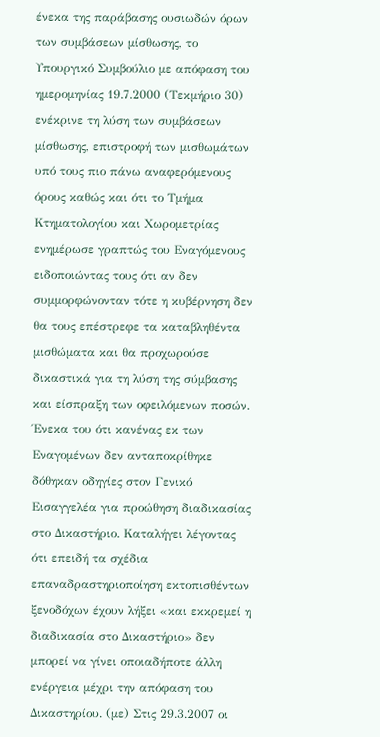ένεκα της παράβασης ουσιωδών όρων των συμβάσεων μίσθωσης, το Υπουργικό Συμβούλιο με απόφαση του ημερομηνίας 19.7.2000 (Τεκμήριο 30) ενέκρινε τη λύση των συμβάσεων μίσθωσης, επιστροφή των μισθωμάτων υπό τους πιο πάνω αναφερόμενους όρους καθώς και ότι το Τμήμα Κτηματολογίου και Χωρομετρίας ενημέρωσε γραπτώς του Εναγόμενους ειδοποιώντας τους ότι αν δεν συμμορφώνονταν τότε η κυβέρνηση δεν θα τους επέστρεφε τα καταβληθέντα μισθώματα και θα προχωρούσε δικαστικά για τη λύση της σύμβασης και είσπραξη των οφειλόμενων ποσών. Ένεκα του ότι κανένας εκ των Εναγομένων δεν ανταποκρίθηκε δόθηκαν οδηγίες στον Γενικό Εισαγγελέα για προώθηση διαδικασίας στο Δικαστήριο. Καταλήγει λέγοντας ότι επειδή τα σχέδια επαναδραστηριοποίηση εκτοπισθέντων ξενοδόχων έχουν λήξει «και εκκρεμεί η διαδικασία στο Δικαστήριο» δεν μπορεί να γίνει οποιαδήποτε άλλη ενέργεια μέχρι την απόφαση του Δικαστηρίου. (με) Στις 29.3.2007 οι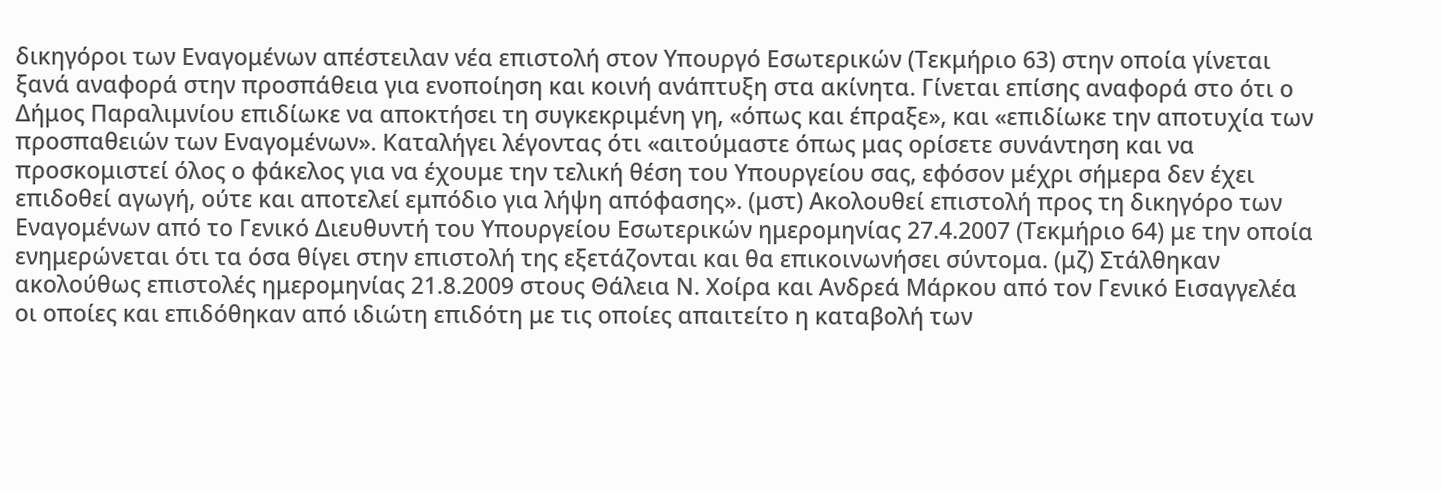δικηγόροι των Εναγομένων απέστειλαν νέα επιστολή στον Υπουργό Εσωτερικών (Τεκμήριο 63) στην οποία γίνεται ξανά αναφορά στην προσπάθεια για ενοποίηση και κοινή ανάπτυξη στα ακίνητα. Γίνεται επίσης αναφορά στο ότι ο Δήμος Παραλιμνίου επιδίωκε να αποκτήσει τη συγκεκριμένη γη, «όπως και έπραξε», και «επιδίωκε την αποτυχία των προσπαθειών των Εναγομένων». Καταλήγει λέγοντας ότι «αιτούμαστε όπως μας ορίσετε συνάντηση και να προσκομιστεί όλος ο φάκελος για να έχουμε την τελική θέση του Υπουργείου σας, εφόσον μέχρι σήμερα δεν έχει επιδοθεί αγωγή, ούτε και αποτελεί εμπόδιο για λήψη απόφασης». (μστ) Ακολουθεί επιστολή προς τη δικηγόρο των Εναγομένων από το Γενικό Διευθυντή του Υπουργείου Εσωτερικών ημερομηνίας 27.4.2007 (Τεκμήριο 64) με την οποία ενημερώνεται ότι τα όσα θίγει στην επιστολή της εξετάζονται και θα επικοινωνήσει σύντομα. (μζ) Στάλθηκαν ακολούθως επιστολές ημερομηνίας 21.8.2009 στους Θάλεια Ν. Χοίρα και Ανδρεά Μάρκου από τον Γενικό Εισαγγελέα οι οποίες και επιδόθηκαν από ιδιώτη επιδότη με τις οποίες απαιτείτο η καταβολή των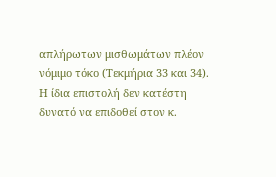απλήρωτων μισθωμάτων πλέον νόμιμο τόκο (Τεκμήρια 33 και 34). Η ίδια επιστολή δεν κατέστη δυνατό να επιδοθεί στον κ.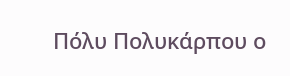Πόλυ Πολυκάρπου ο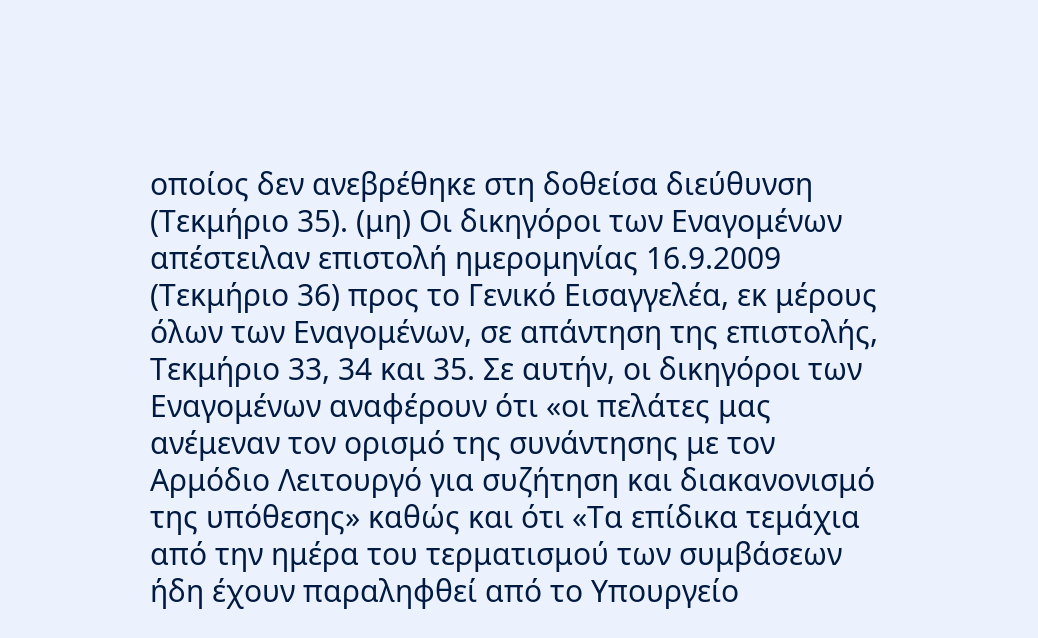οποίος δεν ανεβρέθηκε στη δοθείσα διεύθυνση (Τεκμήριο 35). (μη) Οι δικηγόροι των Εναγομένων απέστειλαν επιστολή ημερομηνίας 16.9.2009 (Τεκμήριο 36) προς το Γενικό Εισαγγελέα, εκ μέρους όλων των Εναγομένων, σε απάντηση της επιστολής, Τεκμήριο 33, 34 και 35. Σε αυτήν, οι δικηγόροι των Εναγομένων αναφέρουν ότι «οι πελάτες μας ανέμεναν τον ορισμό της συνάντησης με τον Αρμόδιο Λειτουργό για συζήτηση και διακανονισμό της υπόθεσης» καθώς και ότι «Τα επίδικα τεμάχια από την ημέρα του τερματισμού των συμβάσεων ήδη έχουν παραληφθεί από το Υπουργείο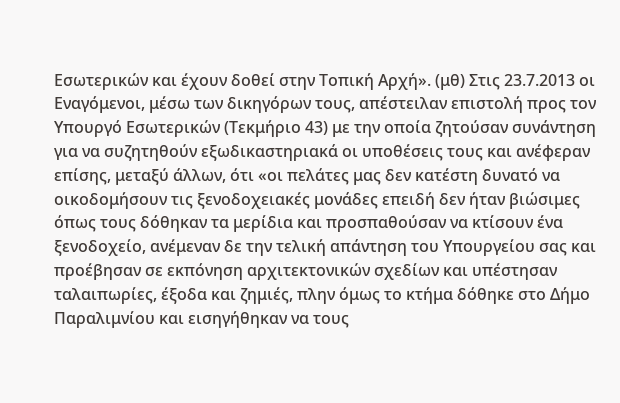Εσωτερικών και έχουν δοθεί στην Τοπική Αρχή». (μθ) Στις 23.7.2013 οι Εναγόμενοι, μέσω των δικηγόρων τους, απέστειλαν επιστολή προς τον Υπουργό Εσωτερικών (Τεκμήριο 43) με την οποία ζητούσαν συνάντηση για να συζητηθούν εξωδικαστηριακά οι υποθέσεις τους και ανέφεραν επίσης, μεταξύ άλλων, ότι «οι πελάτες μας δεν κατέστη δυνατό να οικοδομήσουν τις ξενοδοχειακές μονάδες επειδή δεν ήταν βιώσιμες όπως τους δόθηκαν τα μερίδια και προσπαθούσαν να κτίσουν ένα ξενοδοχείο, ανέμεναν δε την τελική απάντηση του Υπουργείου σας και προέβησαν σε εκπόνηση αρχιτεκτονικών σχεδίων και υπέστησαν ταλαιπωρίες, έξοδα και ζημιές, πλην όμως το κτήμα δόθηκε στο Δήμο Παραλιμνίου και εισηγήθηκαν να τους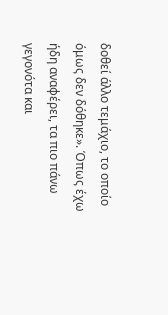δοθεί άλλο τεμάχιο, το οποίο όμως δεν δόθηκε». Όπως έχω ήδη αναφέρει, τα πιο πάνω γεγονότα και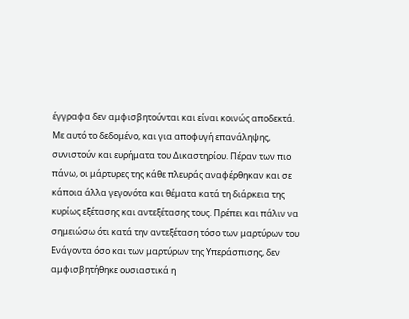έγγραφα δεν αμφισβητούνται και είναι κοινώς αποδεκτά. Με αυτό το δεδομένο, και για αποφυγή επανάληψης, συνιστούν και ευρήματα του Δικαστηρίου. Πέραν των πιο πάνω, οι μάρτυρες της κάθε πλευράς αναφέρθηκαν και σε κάποια άλλα γεγονότα και θέματα κατά τη διάρκεια της κυρίως εξέτασης και αντεξέτασης τους. Πρέπει και πάλιν να σημειώσω ότι κατά την αντεξέταση τόσο των μαρτύρων του Ενάγοντα όσο και των μαρτύρων της Υπεράσπισης, δεν αμφισβητήθηκε ουσιαστικά η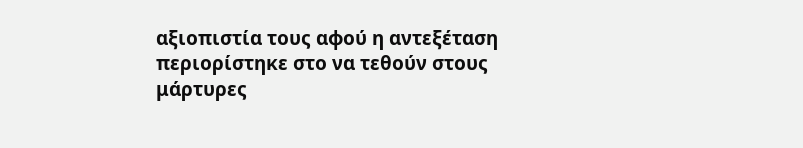αξιοπιστία τους αφού η αντεξέταση περιορίστηκε στο να τεθούν στους μάρτυρες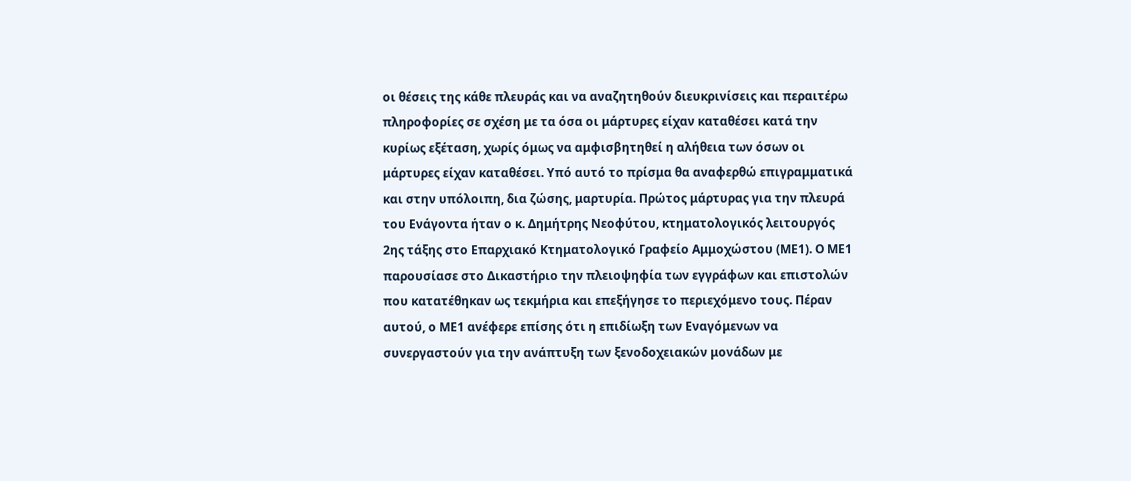οι θέσεις της κάθε πλευράς και να αναζητηθούν διευκρινίσεις και περαιτέρω πληροφορίες σε σχέση με τα όσα οι μάρτυρες είχαν καταθέσει κατά την κυρίως εξέταση, χωρίς όμως να αμφισβητηθεί η αλήθεια των όσων οι μάρτυρες είχαν καταθέσει. Υπό αυτό το πρίσμα θα αναφερθώ επιγραμματικά και στην υπόλοιπη, δια ζώσης, μαρτυρία. Πρώτος μάρτυρας για την πλευρά του Ενάγοντα ήταν ο κ. Δημήτρης Νεοφύτου, κτηματολογικός λειτουργός 2ης τάξης στο Επαρχιακό Κτηματολογικό Γραφείο Αμμοχώστου (ΜΕ1). Ο ΜΕ1 παρουσίασε στο Δικαστήριο την πλειοψηφία των εγγράφων και επιστολών που κατατέθηκαν ως τεκμήρια και επεξήγησε το περιεχόμενο τους. Πέραν αυτού, ο ΜΕ1 ανέφερε επίσης ότι η επιδίωξη των Εναγόμενων να συνεργαστούν για την ανάπτυξη των ξενοδοχειακών μονάδων με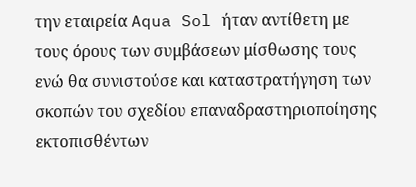την εταιρεία Aqua Sol ήταν αντίθετη με τους όρους των συμβάσεων μίσθωσης τους ενώ θα συνιστούσε και καταστρατήγηση των σκοπών του σχεδίου επαναδραστηριοποίησης εκτοπισθέντων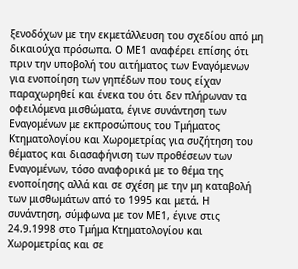ξενοδόχων με την εκμετάλλευση του σχεδίου από μη δικαιούχα πρόσωπα. Ο ΜΕ1 αναφέρει επίσης ότι πριν την υποβολή του αιτήματος των Εναγόμενων για ενοποίηση των γηπέδων που τους είχαν παραχωρηθεί και ένεκα του ότι δεν πλήρωναν τα οφειλόμενα μισθώματα, έγινε συνάντηση των Εναγομένων με εκπροσώπους του Τμήματος Κτηματολογίου και Χωρομετρίας για συζήτηση του θέματος και διασαφήνιση των προθέσεων των Εναγομένων, τόσο αναφορικά με το θέμα της ενοποίησης αλλά και σε σχέση με την μη καταβολή των μισθωμάτων από το 1995 και μετά. Η συνάντηση, σύμφωνα με τον ΜΕ1, έγινε στις 24.9.1998 στο Τμήμα Κτηματολογίου και Χωρομετρίας και σε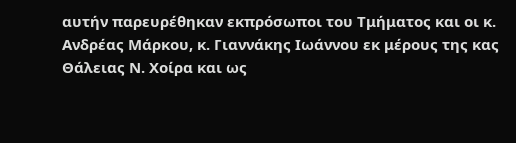αυτήν παρευρέθηκαν εκπρόσωποι του Τμήματος και οι κ. Ανδρέας Μάρκου, κ. Γιαννάκης Ιωάννου εκ μέρους της κας Θάλειας Ν. Χοίρα και ως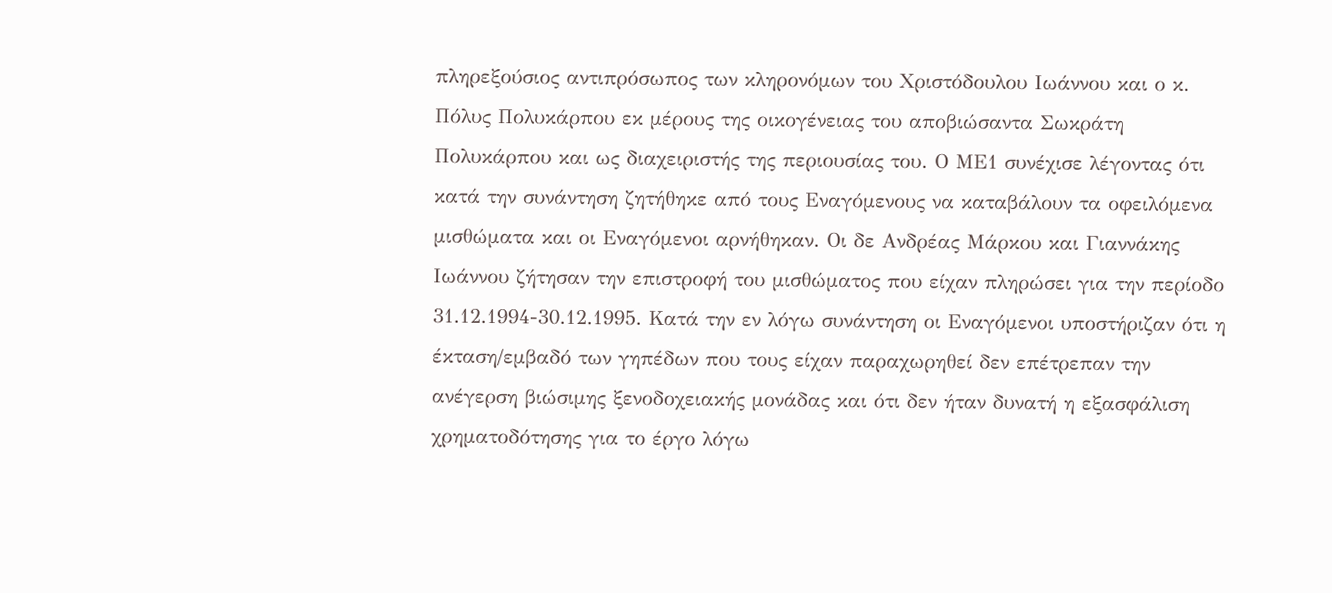πληρεξούσιος αντιπρόσωπος των κληρονόμων του Χριστόδουλου Ιωάννου και ο κ. Πόλυς Πολυκάρπου εκ μέρους της οικογένειας του αποβιώσαντα Σωκράτη Πολυκάρπου και ως διαχειριστής της περιουσίας του. Ο ΜΕ1 συνέχισε λέγοντας ότι κατά την συνάντηση ζητήθηκε από τους Εναγόμενους να καταβάλουν τα οφειλόμενα μισθώματα και οι Εναγόμενοι αρνήθηκαν. Οι δε Ανδρέας Μάρκου και Γιαννάκης Ιωάννου ζήτησαν την επιστροφή του μισθώματος που είχαν πληρώσει για την περίοδο 31.12.1994-30.12.1995. Κατά την εν λόγω συνάντηση οι Εναγόμενοι υποστήριζαν ότι η έκταση/εμβαδό των γηπέδων που τους είχαν παραχωρηθεί δεν επέτρεπαν την ανέγερση βιώσιμης ξενοδοχειακής μονάδας και ότι δεν ήταν δυνατή η εξασφάλιση χρηματοδότησης για το έργο λόγω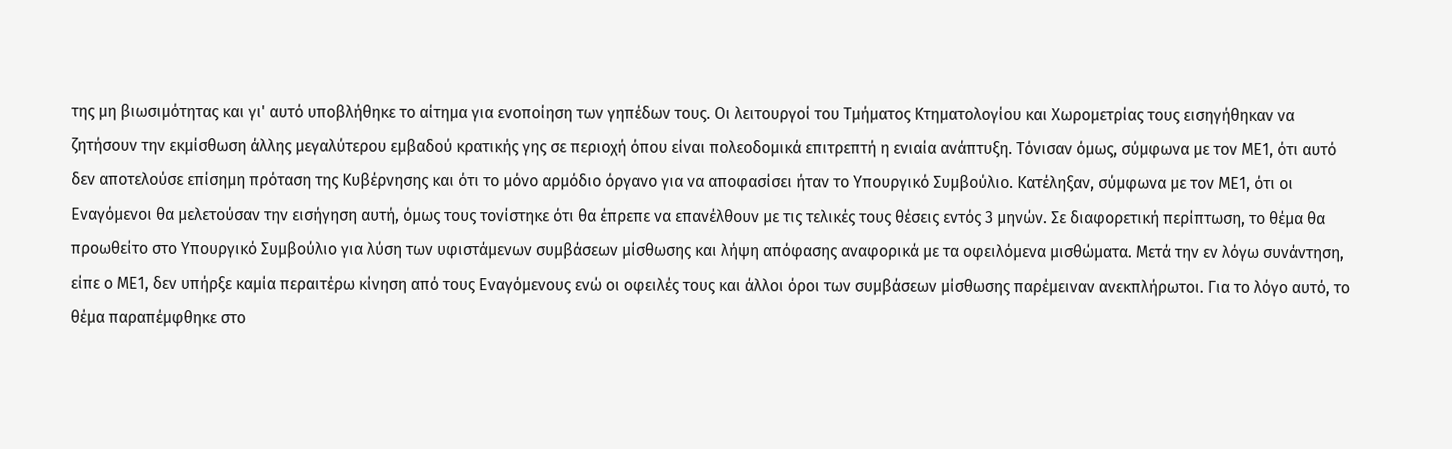της μη βιωσιμότητας και γι' αυτό υποβλήθηκε το αίτημα για ενοποίηση των γηπέδων τους. Οι λειτουργοί του Τμήματος Κτηματολογίου και Χωρομετρίας τους εισηγήθηκαν να ζητήσουν την εκμίσθωση άλλης μεγαλύτερου εμβαδού κρατικής γης σε περιοχή όπου είναι πολεοδομικά επιτρεπτή η ενιαία ανάπτυξη. Τόνισαν όμως, σύμφωνα με τον ΜΕ1, ότι αυτό δεν αποτελούσε επίσημη πρόταση της Κυβέρνησης και ότι το μόνο αρμόδιο όργανο για να αποφασίσει ήταν το Υπουργικό Συμβούλιο. Κατέληξαν, σύμφωνα με τον ΜΕ1, ότι οι Εναγόμενοι θα μελετούσαν την εισήγηση αυτή, όμως τους τονίστηκε ότι θα έπρεπε να επανέλθουν με τις τελικές τους θέσεις εντός 3 μηνών. Σε διαφορετική περίπτωση, το θέμα θα προωθείτο στο Υπουργικό Συμβούλιο για λύση των υφιστάμενων συμβάσεων μίσθωσης και λήψη απόφασης αναφορικά με τα οφειλόμενα μισθώματα. Μετά την εν λόγω συνάντηση, είπε ο ΜΕ1, δεν υπήρξε καμία περαιτέρω κίνηση από τους Εναγόμενους ενώ οι οφειλές τους και άλλοι όροι των συμβάσεων μίσθωσης παρέμειναν ανεκπλήρωτοι. Για το λόγο αυτό, το θέμα παραπέμφθηκε στο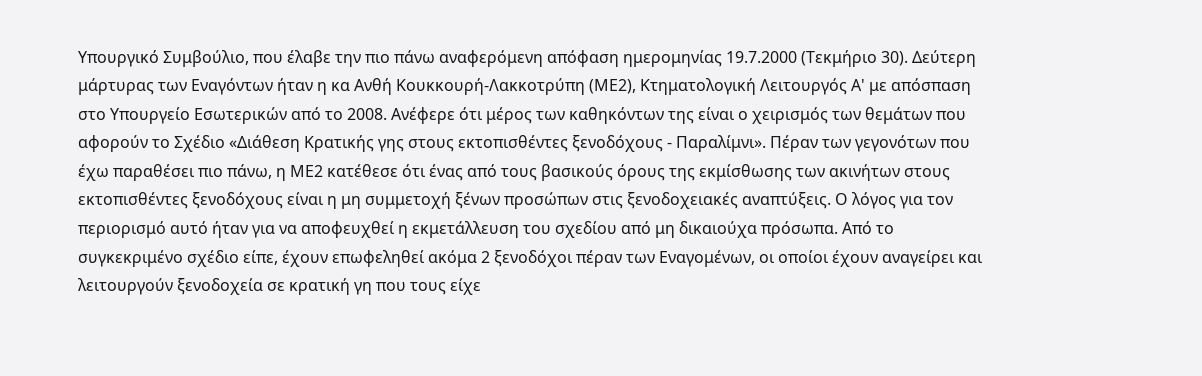Υπουργικό Συμβούλιο, που έλαβε την πιο πάνω αναφερόμενη απόφαση ημερομηνίας 19.7.2000 (Τεκμήριο 30). Δεύτερη μάρτυρας των Εναγόντων ήταν η κα Ανθή Κουκκουρή-Λακκοτρύπη (ΜΕ2), Κτηματολογική Λειτουργός Α' με απόσπαση στο Υπουργείο Εσωτερικών από το 2008. Ανέφερε ότι μέρος των καθηκόντων της είναι ο χειρισμός των θεμάτων που αφορούν το Σχέδιο «Διάθεση Κρατικής γης στους εκτοπισθέντες ξενοδόχους - Παραλίμνι». Πέραν των γεγονότων που έχω παραθέσει πιο πάνω, η ΜΕ2 κατέθεσε ότι ένας από τους βασικούς όρους της εκμίσθωσης των ακινήτων στους εκτοπισθέντες ξενοδόχους είναι η μη συμμετοχή ξένων προσώπων στις ξενοδοχειακές αναπτύξεις. Ο λόγος για τον περιορισμό αυτό ήταν για να αποφευχθεί η εκμετάλλευση του σχεδίου από μη δικαιούχα πρόσωπα. Από το συγκεκριμένο σχέδιο είπε, έχουν επωφεληθεί ακόμα 2 ξενοδόχοι πέραν των Εναγομένων, οι οποίοι έχουν αναγείρει και λειτουργούν ξενοδοχεία σε κρατική γη που τους είχε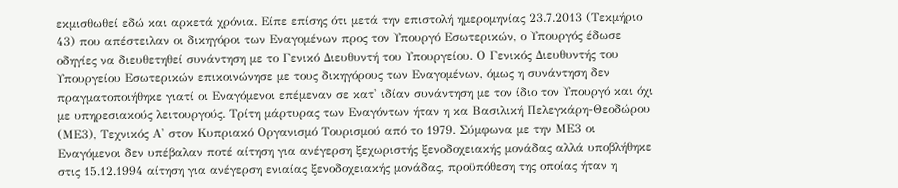εκμισθωθεί εδώ και αρκετά χρόνια. Είπε επίσης ότι μετά την επιστολή ημερομηνίας 23.7.2013 (Τεκμήριο 43) που απέστειλαν οι δικηγόροι των Εναγομένων προς τον Υπουργό Εσωτερικών, ο Υπουργός έδωσε οδηγίες να διευθετηθεί συνάντηση με το Γενικό Διευθυντή του Υπουργείου. Ο Γενικός Διευθυντής του Υπουργείου Εσωτερικών επικοινώνησε με τους δικηγόρους των Εναγομένων, όμως η συνάντηση δεν πραγματοποιήθηκε γιατί οι Εναγόμενοι επέμεναν σε κατ' ιδίαν συνάντηση με τον ίδιο τον Υπουργό και όχι με υπηρεσιακούς λειτουργούς. Τρίτη μάρτυρας των Εναγόντων ήταν η κα Βασιλική Πελεγκάρη-Θεοδώρου (ΜΕ3), Τεχνικός Α' στον Κυπριακό Οργανισμό Τουρισμού από το 1979. Σύμφωνα με την ΜΕ3 οι Εναγόμενοι δεν υπέβαλαν ποτέ αίτηση για ανέγερση ξεχωριστής ξενοδοχειακής μονάδας αλλά υποβλήθηκε στις 15.12.1994 αίτηση για ανέγερση ενιαίας ξενοδοχειακής μονάδας, προϋπόθεση της οποίας ήταν η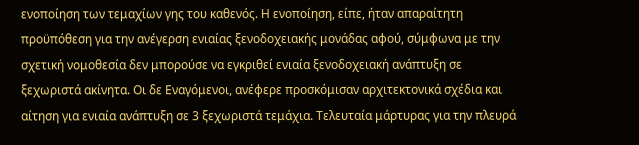ενοποίηση των τεμαχίων γης του καθενός. Η ενοποίηση, είπε, ήταν απαραίτητη προϋπόθεση για την ανέγερση ενιαίας ξενοδοχειακής μονάδας αφού, σύμφωνα με την σχετική νομοθεσία δεν μπορούσε να εγκριθεί ενιαία ξενοδοχειακή ανάπτυξη σε ξεχωριστά ακίνητα. Οι δε Εναγόμενοι, ανέφερε προσκόμισαν αρχιτεκτονικά σχέδια και αίτηση για ενιαία ανάπτυξη σε 3 ξεχωριστά τεμάχια. Τελευταία μάρτυρας για την πλευρά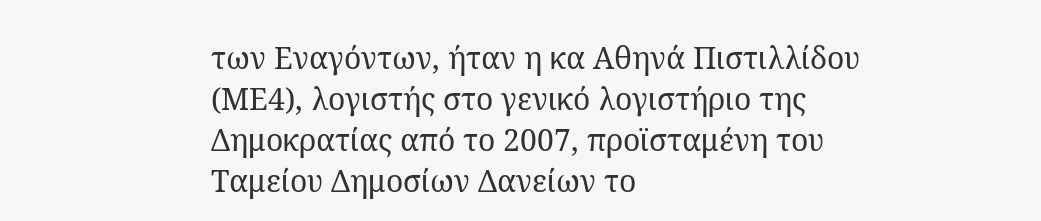των Εναγόντων, ήταν η κα Αθηνά Πιστιλλίδου (ΜΕ4), λογιστής στο γενικό λογιστήριο της Δημοκρατίας από το 2007, προϊσταμένη του Ταμείου Δημοσίων Δανείων το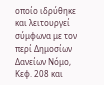οποίο ιδρύθηκε και λειτουργεί σύμφωνα με τον περί Δημοσίων Δανείων Νόμο, Κεφ. 208 και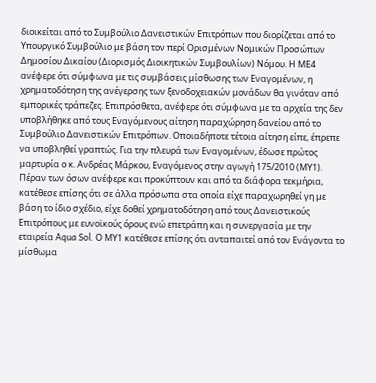διοικείται από το Συμβούλιο Δανειστικών Επιτρόπων που διορίζεται από το Υπουργικό Συμβούλιο με βάση τον περί Ορισμένων Νομικών Προσώπων Δημοσίου Δικαίου (Διορισμός Διοικητικών Συμβουλίων) Νόμου. Η ΜΕ4 ανέφερε ότι σύμφωνα με τις συμβάσεις μίσθωσης των Εναγομένων, η χρηματοδότηση της ανέγερσης των ξενοδοχειακών μονάδων θα γινόταν από εμπορικές τράπεζες. Επιπρόσθετα, ανέφερε ότι σύμφωνα με τα αρχεία της δεν υποβλήθηκε από τους Εναγόμενους αίτηση παραχώρηση δανείου από το Συμβούλιο Δανειστικών Επιτρόπων. Οποιαδήποτε τέτοια αίτηση είπε, έπρεπε να υποβληθεί γραπτώς. Για την πλευρά των Εναγομένων, έδωσε πρώτος μαρτυρία ο κ. Ανδρέας Μάρκου, Εναγόμενος στην αγωγή 175/2010 (ΜΥ1). Πέραν των όσων ανέφερε και προκύπτουν και από τα διάφορα τεκμήρια, κατέθεσε επίσης ότι σε άλλα πρόσωπα στα οποία είχε παραχωρηθεί γη με βάση το ίδιο σχέδιο, είχε δοθεί χρηματοδότηση από τους Δανειστικούς Επιτρόπους με ευνοϊκούς όρους ενώ επετράπη και η συνεργασία με την εταιρεία Aqua Sol. Ο ΜΥ1 κατέθεσε επίσης ότι ανταπαιτεί από τον Ενάγοντα το μίσθωμα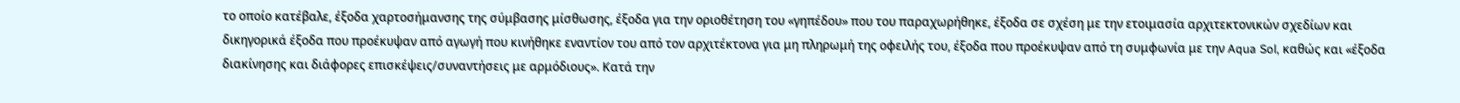το οποίο κατέβαλε, έξοδα χαρτοσήμανσης της σύμβασης μίσθωσης, έξοδα για την οριοθέτηση του «γηπέδου» που του παραχωρήθηκε, έξοδα σε σχέση με την ετοιμασία αρχιτεκτονικών σχεδίων και δικηγορικά έξοδα που προέκυψαν από αγωγή που κινήθηκε εναντίον του από τον αρχιτέκτονα για μη πληρωμή της οφειλής του, έξοδα που προέκυψαν από τη συμφωνία με την Aqua Sol, καθώς και «έξοδα διακίνησης και διάφορες επισκέψεις/συναντήσεις με αρμόδιους». Κατά την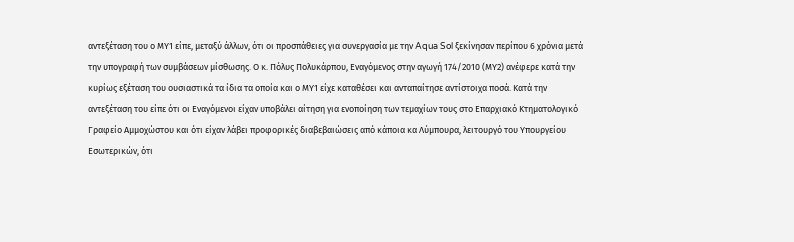αντεξέταση του ο ΜΥ1 είπε, μεταξύ άλλων, ότι οι προσπάθειες για συνεργασία με την Aqua Sol ξεκίνησαν περίπου 6 χρόνια μετά την υπογραφή των συμβάσεων μίσθωσης. Ο κ. Πόλυς Πολυκάρπου, Εναγόμενος στην αγωγή 174/2010 (ΜΥ2) ανέφερε κατά την κυρίως εξέταση του ουσιαστικά τα ίδια τα οποία και ο ΜΥ1 είχε καταθέσει και ανταπαίτησε αντίστοιχα ποσά. Κατά την αντεξέταση του είπε ότι οι Εναγόμενοι είχαν υποβάλει αίτηση για ενοποίηση των τεμαχίων τους στο Επαρχιακό Κτηματολογικό Γραφείο Αμμοχώστου και ότι είχαν λάβει προφορικές διαβεβαιώσεις από κάποια κα Λύμπουρα, λειτουργό του Υπουργείου Εσωτερικών, ότι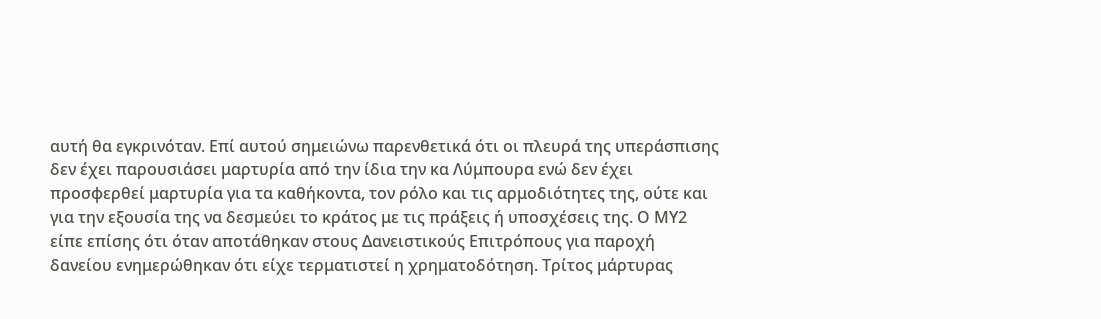αυτή θα εγκρινόταν. Επί αυτού σημειώνω παρενθετικά ότι οι πλευρά της υπεράσπισης δεν έχει παρουσιάσει μαρτυρία από την ίδια την κα Λύμπουρα ενώ δεν έχει προσφερθεί μαρτυρία για τα καθήκοντα, τον ρόλο και τις αρμοδιότητες της, ούτε και για την εξουσία της να δεσμεύει το κράτος με τις πράξεις ή υποσχέσεις της. Ο ΜΥ2 είπε επίσης ότι όταν αποτάθηκαν στους Δανειστικούς Επιτρόπους για παροχή δανείου ενημερώθηκαν ότι είχε τερματιστεί η χρηματοδότηση. Τρίτος μάρτυρας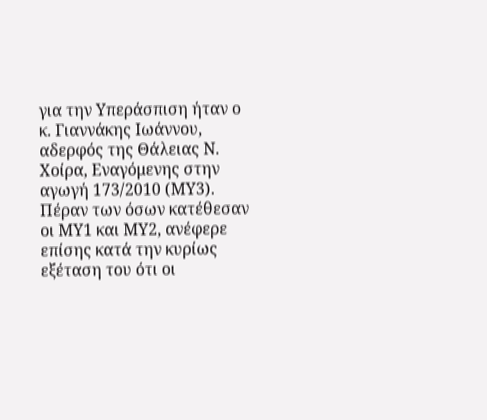για την Υπεράσπιση ήταν ο κ. Γιαννάκης Ιωάννου, αδερφός της Θάλειας Ν. Χοίρα, Εναγόμενης στην αγωγή 173/2010 (ΜΥ3). Πέραν των όσων κατέθεσαν οι ΜΥ1 και ΜΥ2, ανέφερε επίσης κατά την κυρίως εξέταση του ότι οι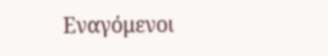Εναγόμενοι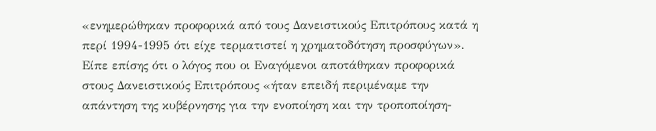«ενημερώθηκαν προφορικά από τους Δανειστικούς Επιτρόπους κατά η περί 1994-1995 ότι είχε τερματιστεί η χρηματοδότηση προσφύγων». Είπε επίσης ότι ο λόγος που οι Εναγόμενοι αποτάθηκαν προφορικά στους Δανειστικούς Επιτρόπους «ήταν επειδή περιμέναμε την απάντηση της κυβέρνησης για την ενοποίηση και την τροποποίηση-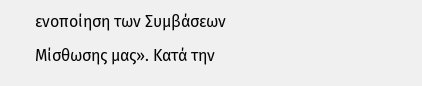ενοποίηση των Συμβάσεων Μίσθωσης μας». Κατά την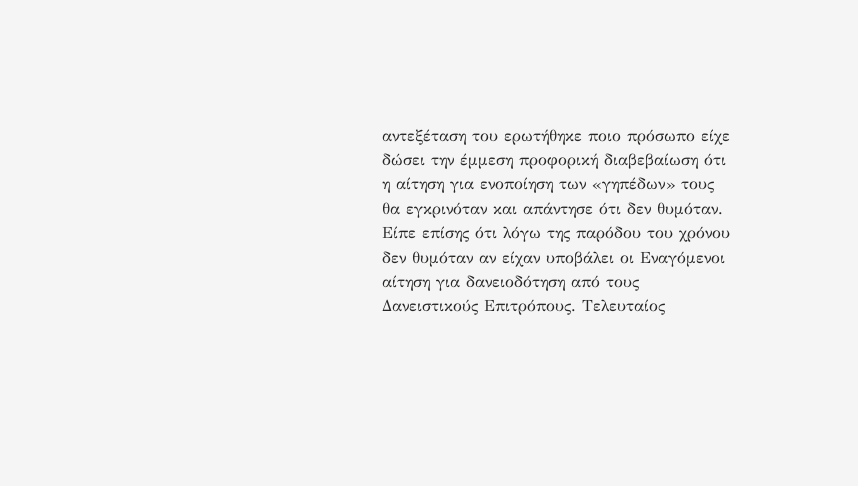αντεξέταση του ερωτήθηκε ποιο πρόσωπο είχε δώσει την έμμεση προφορική διαβεβαίωση ότι η αίτηση για ενοποίηση των «γηπέδων» τους θα εγκρινόταν και απάντησε ότι δεν θυμόταν. Είπε επίσης ότι λόγω της παρόδου του χρόνου δεν θυμόταν αν είχαν υποβάλει οι Εναγόμενοι αίτηση για δανειοδότηση από τους Δανειστικούς Επιτρόπους. Τελευταίος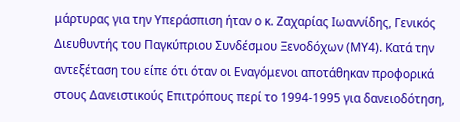μάρτυρας για την Υπεράσπιση ήταν ο κ. Ζαχαρίας Ιωαννίδης, Γενικός Διευθυντής του Παγκύπριου Συνδέσμου Ξενοδόχων (ΜΥ4). Κατά την αντεξέταση του είπε ότι όταν οι Εναγόμενοι αποτάθηκαν προφορικά στους Δανειστικούς Επιτρόπους περί το 1994-1995 για δανειοδότηση,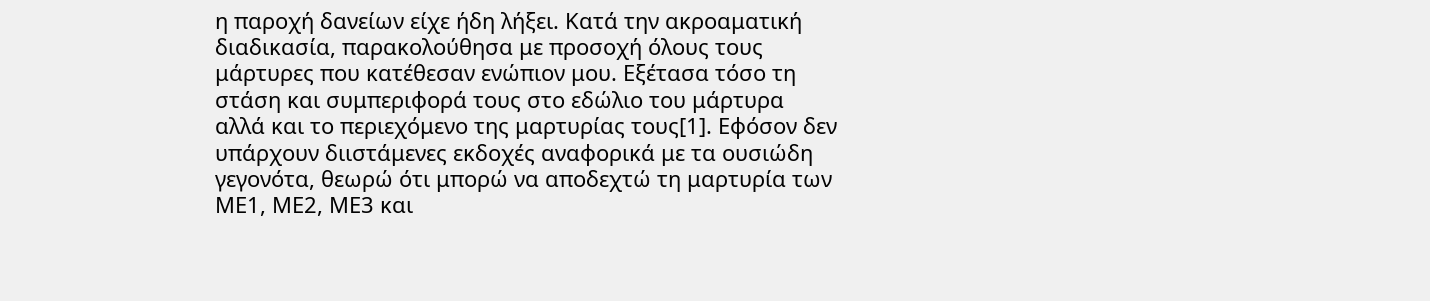η παροχή δανείων είχε ήδη λήξει. Κατά την ακροαματική διαδικασία, παρακολούθησα με προσοχή όλους τους μάρτυρες που κατέθεσαν ενώπιον μου. Εξέτασα τόσο τη στάση και συμπεριφορά τους στο εδώλιο του μάρτυρα αλλά και το περιεχόμενο της μαρτυρίας τους[1]. Εφόσον δεν υπάρχουν διιστάμενες εκδοχές αναφορικά με τα ουσιώδη γεγονότα, θεωρώ ότι μπορώ να αποδεχτώ τη μαρτυρία των ΜΕ1, ΜΕ2, ΜΕ3 και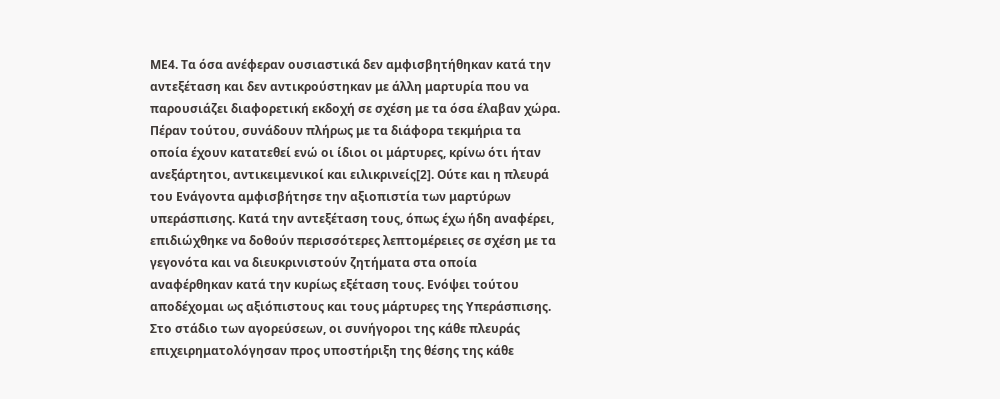ΜΕ4. Τα όσα ανέφεραν ουσιαστικά δεν αμφισβητήθηκαν κατά την αντεξέταση και δεν αντικρούστηκαν με άλλη μαρτυρία που να παρουσιάζει διαφορετική εκδοχή σε σχέση με τα όσα έλαβαν χώρα. Πέραν τούτου, συνάδουν πλήρως με τα διάφορα τεκμήρια τα οποία έχουν κατατεθεί ενώ οι ίδιοι οι μάρτυρες, κρίνω ότι ήταν ανεξάρτητοι, αντικειμενικοί και ειλικρινείς[2]. Ούτε και η πλευρά του Ενάγοντα αμφισβήτησε την αξιοπιστία των μαρτύρων υπεράσπισης. Κατά την αντεξέταση τους, όπως έχω ήδη αναφέρει, επιδιώχθηκε να δοθούν περισσότερες λεπτομέρειες σε σχέση με τα γεγονότα και να διευκρινιστούν ζητήματα στα οποία αναφέρθηκαν κατά την κυρίως εξέταση τους. Ενόψει τούτου αποδέχομαι ως αξιόπιστους και τους μάρτυρες της Υπεράσπισης. Στο στάδιο των αγορεύσεων, οι συνήγοροι της κάθε πλευράς επιχειρηματολόγησαν προς υποστήριξη της θέσης της κάθε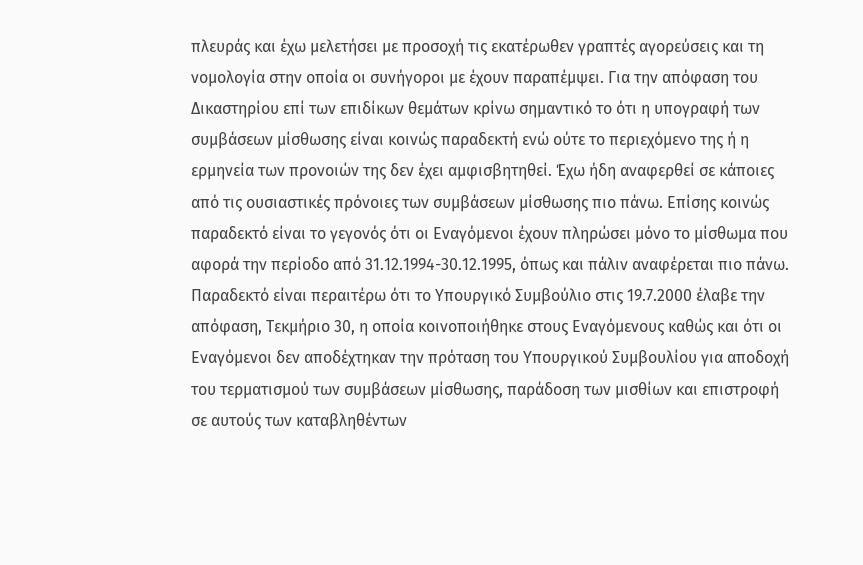πλευράς και έχω μελετήσει με προσοχή τις εκατέρωθεν γραπτές αγορεύσεις και τη νομολογία στην οποία οι συνήγοροι με έχουν παραπέμψει. Για την απόφαση του Δικαστηρίου επί των επιδίκων θεμάτων κρίνω σημαντικό το ότι η υπογραφή των συμβάσεων μίσθωσης είναι κοινώς παραδεκτή ενώ ούτε το περιεχόμενο της ή η ερμηνεία των προνοιών της δεν έχει αμφισβητηθεί. Έχω ήδη αναφερθεί σε κάποιες από τις ουσιαστικές πρόνοιες των συμβάσεων μίσθωσης πιο πάνω. Επίσης κοινώς παραδεκτό είναι το γεγονός ότι οι Εναγόμενοι έχουν πληρώσει μόνο το μίσθωμα που αφορά την περίοδο από 31.12.1994-30.12.1995, όπως και πάλιν αναφέρεται πιο πάνω. Παραδεκτό είναι περαιτέρω ότι το Υπουργικό Συμβούλιο στις 19.7.2000 έλαβε την απόφαση, Τεκμήριο 30, η οποία κοινοποιήθηκε στους Εναγόμενους καθώς και ότι οι Εναγόμενοι δεν αποδέχτηκαν την πρόταση του Υπουργικού Συμβουλίου για αποδοχή του τερματισμού των συμβάσεων μίσθωσης, παράδοση των μισθίων και επιστροφή σε αυτούς των καταβληθέντων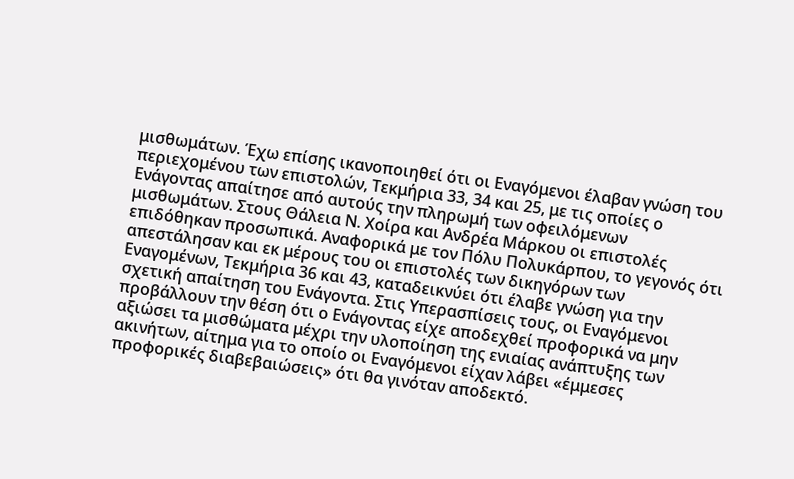μισθωμάτων. Έχω επίσης ικανοποιηθεί ότι οι Εναγόμενοι έλαβαν γνώση του περιεχομένου των επιστολών, Τεκμήρια 33, 34 και 25, με τις οποίες ο Ενάγοντας απαίτησε από αυτούς την πληρωμή των οφειλόμενων μισθωμάτων. Στους Θάλεια Ν. Χοίρα και Ανδρέα Μάρκου οι επιστολές επιδόθηκαν προσωπικά. Αναφορικά με τον Πόλυ Πολυκάρπου, το γεγονός ότι απεστάλησαν και εκ μέρους του οι επιστολές των δικηγόρων των Εναγομένων, Τεκμήρια 36 και 43, καταδεικνύει ότι έλαβε γνώση για την σχετική απαίτηση του Ενάγοντα. Στις Υπερασπίσεις τους, οι Εναγόμενοι προβάλλουν την θέση ότι ο Ενάγοντας είχε αποδεχθεί προφορικά να μην αξιώσει τα μισθώματα μέχρι την υλοποίηση της ενιαίας ανάπτυξης των ακινήτων, αίτημα για το οποίο οι Εναγόμενοι είχαν λάβει «έμμεσες προφορικές διαβεβαιώσεις» ότι θα γινόταν αποδεκτό.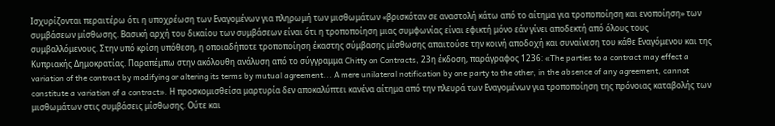Ισχυρίζονται περαιτέρω ότι η υποχρέωση των Εναγομένων για πληρωμή των μισθωμάτων «βρισκόταν σε αναστολή κάτω από το αίτημα για τροποποίηση και ενοποίηση» των συμβάσεων μίσθωσης. Βασική αρχή του δικαίου των συμβάσεων είναι ότι η τροποποίηση μιας συμφωνίας είναι εφικτή μόνο εάν γίνει αποδεκτή από όλους τους συμβαλλόμενους. Στην υπό κρίση υπόθεση, η οποιαδήποτε τροποποίηση έκαστης σύμβασης μίσθωσης απαιτούσε την κοινή αποδοχή και συναίνεση του κάθε Εναγόμενου και της Κυπριακής Δημοκρατίας. Παραπέμπω στην ακόλουθη ανάλυση από το σύγγραμμα Chitty on Contracts, 23η έκδοση, παράγραφος 1236: «The parties to a contract may effect a variation of the contract by modifying or altering its terms by mutual agreement... A mere unilateral notification by one party to the other, in the absence of any agreement, cannot constitute a variation of a contract». Η προσκομισθείσα μαρτυρία δεν αποκαλύπτει κανένα αίτημα από την πλευρά των Εναγομένων για τροποποίηση της πρόνοιας καταβολής των μισθωμάτων στις συμβάσεις μίσθωσης. Ούτε και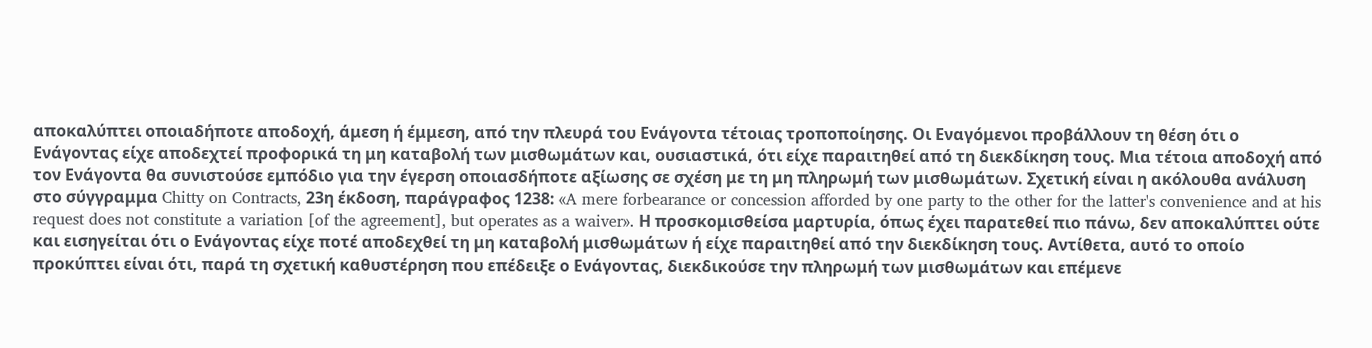αποκαλύπτει οποιαδήποτε αποδοχή, άμεση ή έμμεση, από την πλευρά του Ενάγοντα τέτοιας τροποποίησης. Οι Εναγόμενοι προβάλλουν τη θέση ότι ο Ενάγοντας είχε αποδεχτεί προφορικά τη μη καταβολή των μισθωμάτων και, ουσιαστικά, ότι είχε παραιτηθεί από τη διεκδίκηση τους. Μια τέτοια αποδοχή από τον Ενάγοντα θα συνιστούσε εμπόδιο για την έγερση οποιασδήποτε αξίωσης σε σχέση με τη μη πληρωμή των μισθωμάτων. Σχετική είναι η ακόλουθα ανάλυση στο σύγγραμμα Chitty on Contracts, 23η έκδοση, παράγραφος 1238: «A mere forbearance or concession afforded by one party to the other for the latter's convenience and at his request does not constitute a variation [of the agreement], but operates as a waiver». Η προσκομισθείσα μαρτυρία, όπως έχει παρατεθεί πιο πάνω, δεν αποκαλύπτει ούτε και εισηγείται ότι ο Ενάγοντας είχε ποτέ αποδεχθεί τη μη καταβολή μισθωμάτων ή είχε παραιτηθεί από την διεκδίκηση τους. Αντίθετα, αυτό το οποίο προκύπτει είναι ότι, παρά τη σχετική καθυστέρηση που επέδειξε ο Ενάγοντας, διεκδικούσε την πληρωμή των μισθωμάτων και επέμενε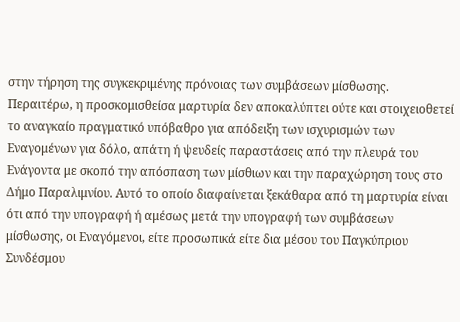στην τήρηση της συγκεκριμένης πρόνοιας των συμβάσεων μίσθωσης. Περαιτέρω, η προσκομισθείσα μαρτυρία δεν αποκαλύπτει ούτε και στοιχειοθετεί το αναγκαίο πραγματικό υπόβαθρο για απόδειξη των ισχυρισμών των Εναγομένων για δόλο, απάτη ή ψευδείς παραστάσεις από την πλευρά του Ενάγοντα με σκοπό την απόσπαση των μίσθιων και την παραχώρηση τους στο Δήμο Παραλιμνίου. Αυτό το οποίο διαφαίνεται ξεκάθαρα από τη μαρτυρία είναι ότι από την υπογραφή ή αμέσως μετά την υπογραφή των συμβάσεων μίσθωσης, οι Εναγόμενοι, είτε προσωπικά είτε δια μέσου του Παγκύπριου Συνδέσμου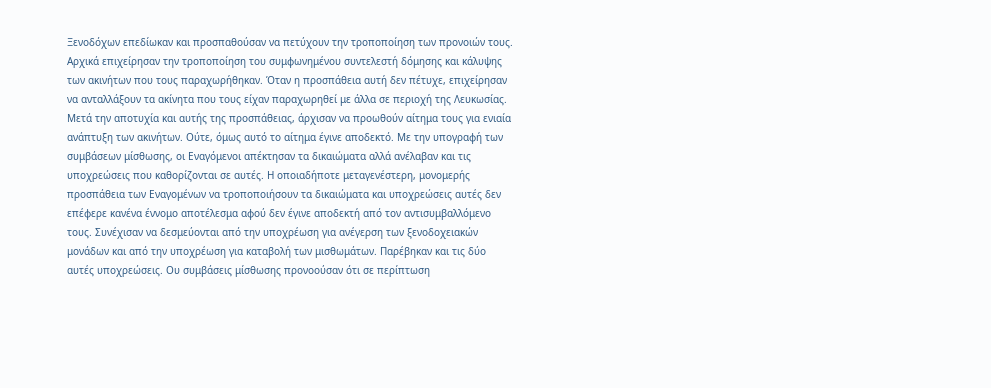Ξενοδόχων επεδίωκαν και προσπαθούσαν να πετύχουν την τροποποίηση των προνοιών τους. Αρχικά επιχείρησαν την τροποποίηση του συμφωνημένου συντελεστή δόμησης και κάλυψης των ακινήτων που τους παραχωρήθηκαν. Όταν η προσπάθεια αυτή δεν πέτυχε, επιχείρησαν να ανταλλάξουν τα ακίνητα που τους είχαν παραχωρηθεί με άλλα σε περιοχή της Λευκωσίας. Μετά την αποτυχία και αυτής της προσπάθειας, άρχισαν να προωθούν αίτημα τους για ενιαία ανάπτυξη των ακινήτων. Ούτε, όμως αυτό το αίτημα έγινε αποδεκτό. Με την υπογραφή των συμβάσεων μίσθωσης, οι Εναγόμενοι απέκτησαν τα δικαιώματα αλλά ανέλαβαν και τις υποχρεώσεις που καθορίζονται σε αυτές. Η οποιαδήποτε μεταγενέστερη, μονομερής προσπάθεια των Εναγομένων να τροποποιήσουν τα δικαιώματα και υποχρεώσεις αυτές δεν επέφερε κανένα έννομο αποτέλεσμα αφού δεν έγινε αποδεκτή από τον αντισυμβαλλόμενο τους. Συνέχισαν να δεσμεύονται από την υποχρέωση για ανέγερση των ξενοδοχειακών μονάδων και από την υποχρέωση για καταβολή των μισθωμάτων. Παρέβηκαν και τις δύο αυτές υποχρεώσεις. Ου συμβάσεις μίσθωσης προνοούσαν ότι σε περίπτωση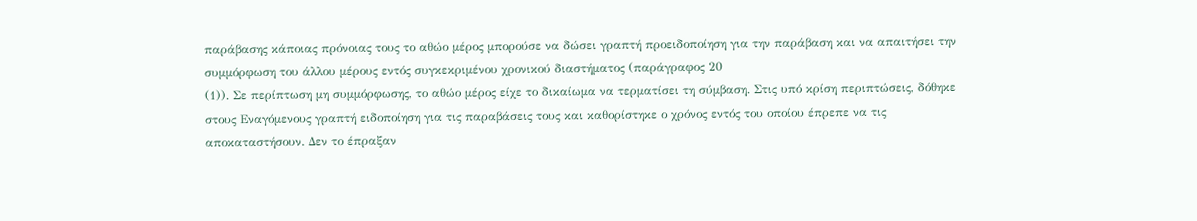παράβασης κάποιας πρόνοιας τους το αθώο μέρος μπορούσε να δώσει γραπτή προειδοποίηση για την παράβαση και να απαιτήσει την συμμόρφωση του άλλου μέρους εντός συγκεκριμένου χρονικού διαστήματος (παράγραφος 20
(1)). Σε περίπτωση μη συμμόρφωσης, το αθώο μέρος είχε το δικαίωμα να τερματίσει τη σύμβαση. Στις υπό κρίση περιπτώσεις, δόθηκε στους Εναγόμενους γραπτή ειδοποίηση για τις παραβάσεις τους και καθορίστηκε ο χρόνος εντός του οποίου έπρεπε να τις αποκαταστήσουν. Δεν το έπραξαν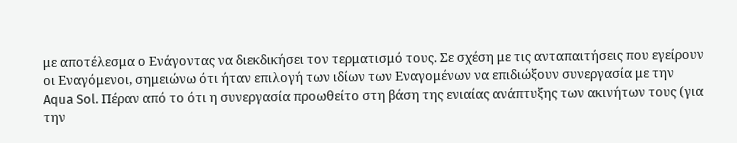με αποτέλεσμα ο Ενάγοντας να διεκδικήσει τον τερματισμό τους. Σε σχέση με τις ανταπαιτήσεις που εγείρουν οι Εναγόμενοι, σημειώνω ότι ήταν επιλογή των ιδίων των Εναγομένων να επιδιώξουν συνεργασία με την Aqua Sol. Πέραν από το ότι η συνεργασία προωθείτο στη βάση της ενιαίας ανάπτυξης των ακινήτων τους (για την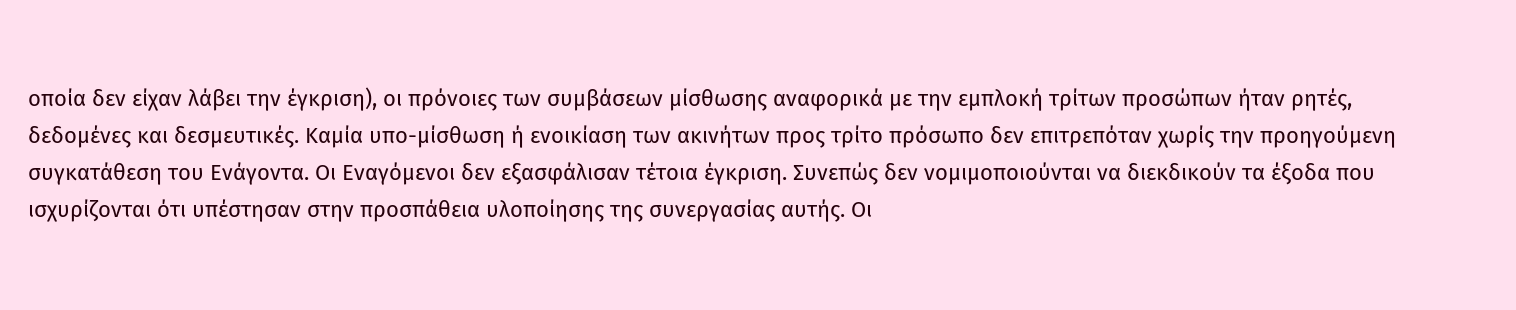οποία δεν είχαν λάβει την έγκριση), οι πρόνοιες των συμβάσεων μίσθωσης αναφορικά με την εμπλοκή τρίτων προσώπων ήταν ρητές, δεδομένες και δεσμευτικές. Καμία υπο-μίσθωση ή ενοικίαση των ακινήτων προς τρίτο πρόσωπο δεν επιτρεπόταν χωρίς την προηγούμενη συγκατάθεση του Ενάγοντα. Οι Εναγόμενοι δεν εξασφάλισαν τέτοια έγκριση. Συνεπώς δεν νομιμοποιούνται να διεκδικούν τα έξοδα που ισχυρίζονται ότι υπέστησαν στην προσπάθεια υλοποίησης της συνεργασίας αυτής. Οι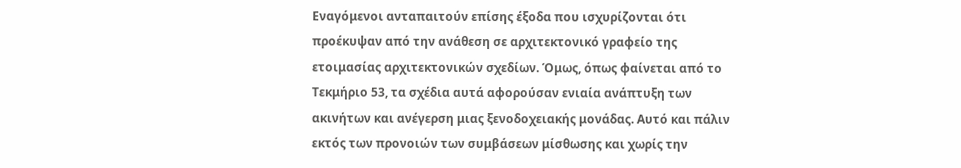Εναγόμενοι ανταπαιτούν επίσης έξοδα που ισχυρίζονται ότι προέκυψαν από την ανάθεση σε αρχιτεκτονικό γραφείο της ετοιμασίας αρχιτεκτονικών σχεδίων. Όμως, όπως φαίνεται από το Τεκμήριο 53, τα σχέδια αυτά αφορούσαν ενιαία ανάπτυξη των ακινήτων και ανέγερση μιας ξενοδοχειακής μονάδας. Αυτό και πάλιν εκτός των προνοιών των συμβάσεων μίσθωσης και χωρίς την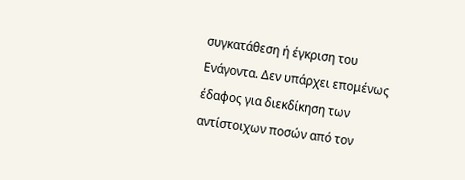συγκατάθεση ή έγκριση του Ενάγοντα. Δεν υπάρχει επομένως έδαφος για διεκδίκηση των αντίστοιχων ποσών από τον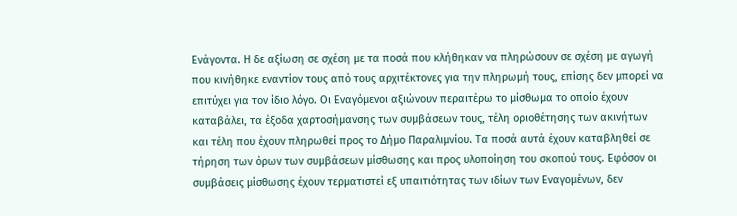Ενάγοντα. Η δε αξίωση σε σχέση με τα ποσά που κλήθηκαν να πληρώσουν σε σχέση με αγωγή που κινήθηκε εναντίον τους από τους αρχιτέκτονες για την πληρωμή τους, επίσης δεν μπορεί να επιτύχει για τον ίδιο λόγο. Οι Εναγόμενοι αξιώνουν περαιτέρω το μίσθωμα το οποίο έχουν καταβάλει, τα έξοδα χαρτοσήμανσης των συμβάσεων τους, τέλη οριοθέτησης των ακινήτων και τέλη που έχουν πληρωθεί προς το Δήμο Παραλιμνίου. Τα ποσά αυτά έχουν καταβληθεί σε τήρηση των όρων των συμβάσεων μίσθωσης και προς υλοποίηση του σκοπού τους. Εφόσον οι συμβάσεις μίσθωσης έχουν τερματιστεί εξ υπαιτιότητας των ιδίων των Εναγομένων, δεν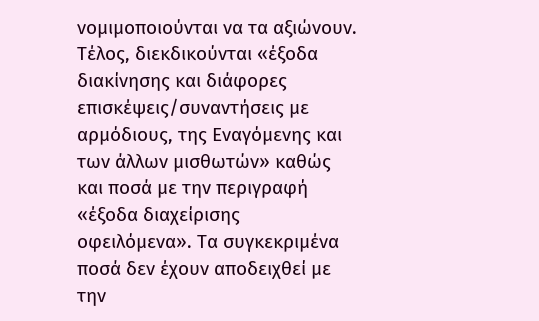νομιμοποιούνται να τα αξιώνουν. Τέλος, διεκδικούνται «έξοδα διακίνησης και διάφορες επισκέψεις/συναντήσεις με αρμόδιους, της Εναγόμενης και των άλλων μισθωτών» καθώς και ποσά με την περιγραφή «έξοδα διαχείρισης οφειλόμενα». Τα συγκεκριμένα ποσά δεν έχουν αποδειχθεί με την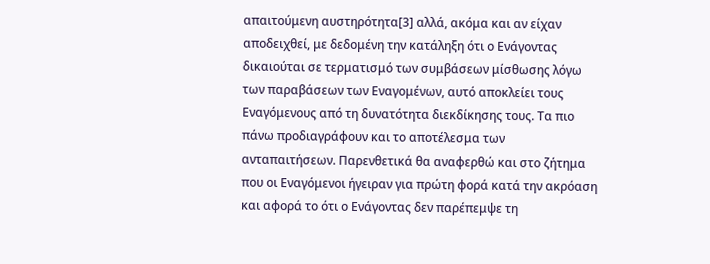απαιτούμενη αυστηρότητα[3] αλλά, ακόμα και αν είχαν αποδειχθεί, με δεδομένη την κατάληξη ότι ο Ενάγοντας δικαιούται σε τερματισμό των συμβάσεων μίσθωσης λόγω των παραβάσεων των Εναγομένων, αυτό αποκλείει τους Εναγόμενους από τη δυνατότητα διεκδίκησης τους. Τα πιο πάνω προδιαγράφουν και το αποτέλεσμα των ανταπαιτήσεων. Παρενθετικά θα αναφερθώ και στο ζήτημα που οι Εναγόμενοι ήγειραν για πρώτη φορά κατά την ακρόαση και αφορά το ότι ο Ενάγοντας δεν παρέπεμψε τη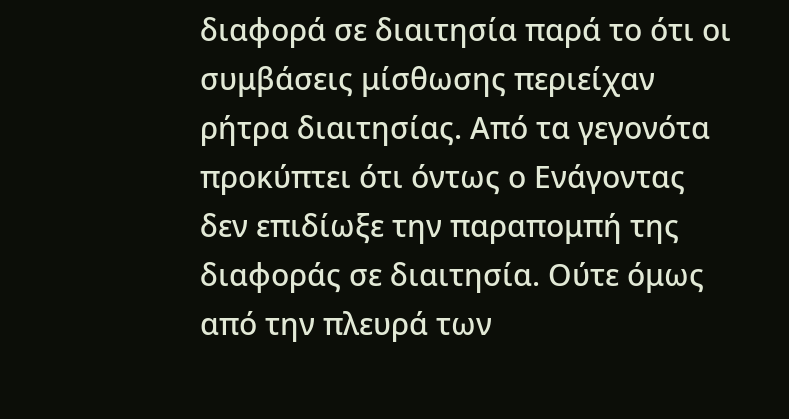διαφορά σε διαιτησία παρά το ότι οι συμβάσεις μίσθωσης περιείχαν ρήτρα διαιτησίας. Από τα γεγονότα προκύπτει ότι όντως ο Ενάγοντας δεν επιδίωξε την παραπομπή της διαφοράς σε διαιτησία. Ούτε όμως από την πλευρά των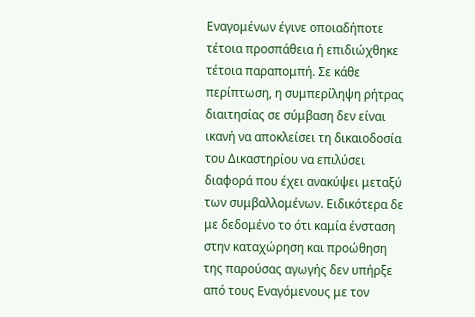Εναγομένων έγινε οποιαδήποτε τέτοια προσπάθεια ή επιδιώχθηκε τέτοια παραπομπή. Σε κάθε περίπτωση, η συμπερίληψη ρήτρας διαιτησίας σε σύμβαση δεν είναι ικανή να αποκλείσει τη δικαιοδοσία του Δικαστηρίου να επιλύσει διαφορά που έχει ανακύψει μεταξύ των συμβαλλομένων. Ειδικότερα δε με δεδομένο το ότι καμία ένσταση στην καταχώρηση και προώθηση της παρούσας αγωγής δεν υπήρξε από τους Εναγόμενους με τον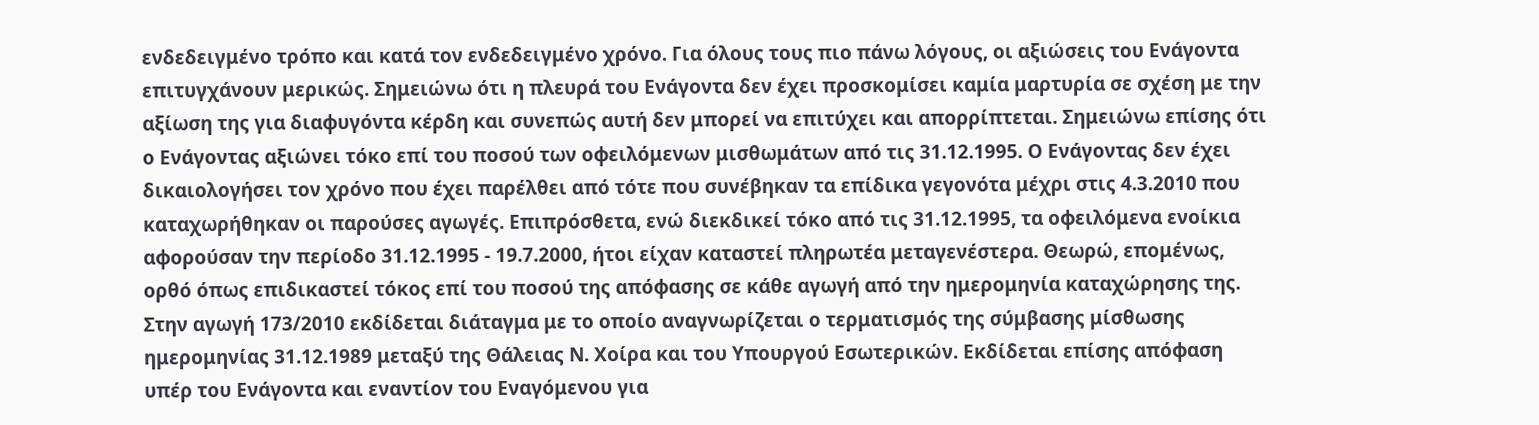ενδεδειγμένο τρόπο και κατά τον ενδεδειγμένο χρόνο. Για όλους τους πιο πάνω λόγους, οι αξιώσεις του Ενάγοντα επιτυγχάνουν μερικώς. Σημειώνω ότι η πλευρά του Ενάγοντα δεν έχει προσκομίσει καμία μαρτυρία σε σχέση με την αξίωση της για διαφυγόντα κέρδη και συνεπώς αυτή δεν μπορεί να επιτύχει και απορρίπτεται. Σημειώνω επίσης ότι ο Ενάγοντας αξιώνει τόκο επί του ποσού των οφειλόμενων μισθωμάτων από τις 31.12.1995. Ο Ενάγοντας δεν έχει δικαιολογήσει τον χρόνο που έχει παρέλθει από τότε που συνέβηκαν τα επίδικα γεγονότα μέχρι στις 4.3.2010 που καταχωρήθηκαν οι παρούσες αγωγές. Επιπρόσθετα, ενώ διεκδικεί τόκο από τις 31.12.1995, τα οφειλόμενα ενοίκια αφορούσαν την περίοδο 31.12.1995 - 19.7.2000, ήτοι είχαν καταστεί πληρωτέα μεταγενέστερα. Θεωρώ, επομένως, ορθό όπως επιδικαστεί τόκος επί του ποσού της απόφασης σε κάθε αγωγή από την ημερομηνία καταχώρησης της. Στην αγωγή 173/2010 εκδίδεται διάταγμα με το οποίο αναγνωρίζεται ο τερματισμός της σύμβασης μίσθωσης ημερομηνίας 31.12.1989 μεταξύ της Θάλειας Ν. Χοίρα και του Υπουργού Εσωτερικών. Εκδίδεται επίσης απόφαση υπέρ του Ενάγοντα και εναντίον του Εναγόμενου για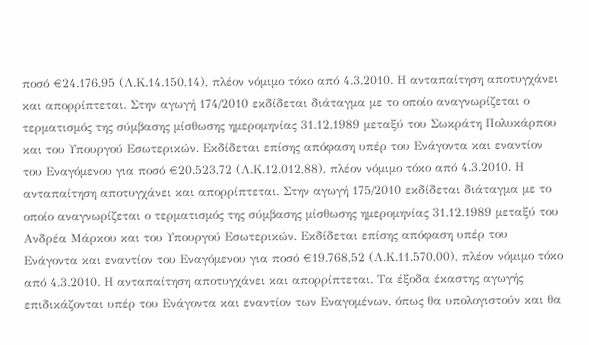ποσό €24.176,95 (Λ.Κ.14.150,14), πλέον νόμιμο τόκο από 4.3.2010. Η ανταπαίτηση αποτυγχάνει και απορρίπτεται. Στην αγωγή 174/2010 εκδίδεται διάταγμα με το οποίο αναγνωρίζεται ο τερματισμός της σύμβασης μίσθωσης ημερομηνίας 31.12.1989 μεταξύ του Σωκράτη Πολυκάρπου και του Υπουργού Εσωτερικών. Εκδίδεται επίσης απόφαση υπέρ του Ενάγοντα και εναντίον του Εναγόμενου για ποσό €20.523,72 (Λ.Κ.12.012,88), πλέον νόμιμο τόκο από 4.3.2010. Η ανταπαίτηση αποτυγχάνει και απορρίπτεται. Στην αγωγή 175/2010 εκδίδεται διάταγμα με το οποίο αναγνωρίζεται ο τερματισμός της σύμβασης μίσθωσης ημερομηνίας 31.12.1989 μεταξύ του Ανδρέα Μάρκου και του Υπουργού Εσωτερικών. Εκδίδεται επίσης απόφαση υπέρ του Ενάγοντα και εναντίον του Εναγόμενου για ποσό €19.768,52 (Λ.Κ.11.570,00), πλέον νόμιμο τόκο από 4.3.2010. Η ανταπαίτηση αποτυγχάνει και απορρίπτεται. Τα έξοδα έκαστης αγωγής επιδικάζονται υπέρ του Ενάγοντα και εναντίον των Εναγομένων, όπως θα υπολογιστούν και θα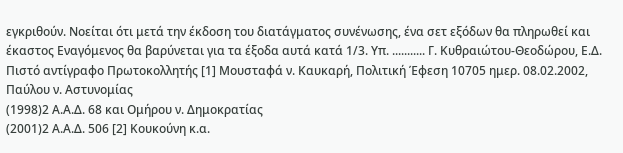εγκριθούν. Νοείται ότι μετά την έκδοση του διατάγματος συνένωσης, ένα σετ εξόδων θα πληρωθεί και έκαστος Εναγόμενος θα βαρύνεται για τα έξοδα αυτά κατά 1/3. Υπ. ........... Γ. Κυθραιώτου-Θεοδώρου, Ε.Δ. Πιστό αντίγραφο Πρωτοκολλητής [1] Μουσταφά ν. Καυκαρή, Πολιτική Έφεση 10705 ημερ. 08.02.2002, Παύλου ν. Αστυνομίας
(1998)2 Α.Α.Δ. 68 και Ομήρου ν. Δημοκρατίας
(2001)2 Α.Α.Δ. 506 [2] Κουκούνη κ.α.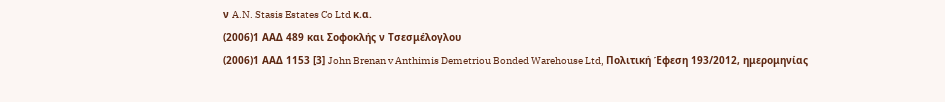ν A.N. Stasis Estates Co Ltd κ.α.
(2006)1 ΑΑΔ 489 και Σοφοκλής ν Τσεσμέλογλου
(2006)1 ΑΑΔ 1153 [3] John Brenan v Anthimis Demetriou Bonded Warehouse Ltd, Πολιτική Έφεση 193/2012, ημερομηνίας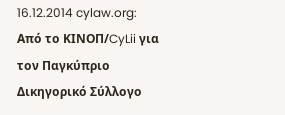16.12.2014 cylaw.org: Από το ΚΙΝOΠ/CyLii για τον Παγκύπριο Δικηγορικό Σύλλογο